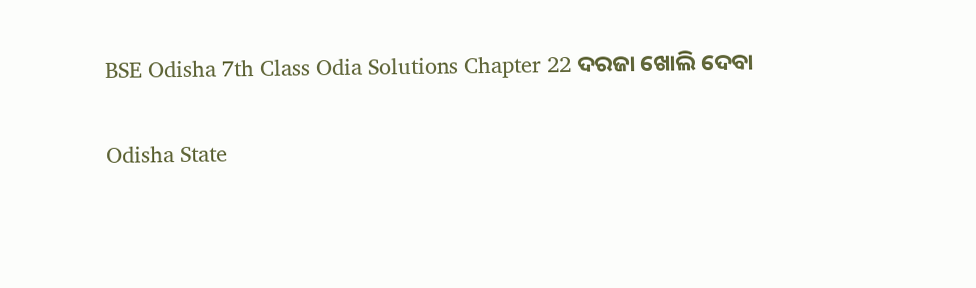BSE Odisha 7th Class Odia Solutions Chapter 22 ଦରଜା ଖୋଲି ଦେବା

Odisha State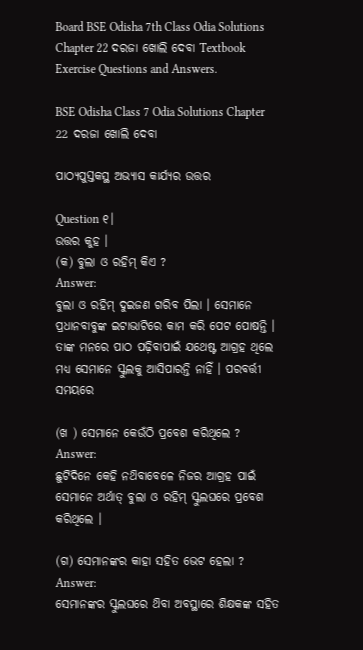Board BSE Odisha 7th Class Odia Solutions Chapter 22 ଦରଜା ଖୋଲି ଦେବା Textbook Exercise Questions and Answers.

BSE Odisha Class 7 Odia Solutions Chapter 22 ଦରଜା ଖୋଲି ଦେବା

ପାଠ୍ୟପୁସ୍ତକସ୍ଥ ଅଭ୍ୟାସ କାର୍ଯ୍ୟର ଉତ୍ତର

Question ୧।
ଉତ୍ତର କୁହ ।
(କ) ବୁଲା ଓ ରହିମ୍ କିଏ ?
Answer:
ବୁଲା ଓ ରହିମ୍ ଦୁଇଜଣ ଗରିବ ପିଲା । ସେମାନେ ପ୍ରଧାନବାବୁଙ୍କ ଇଟାଭାଟିରେ କାମ କରି ପେଟ ପୋଷନ୍ତି । ତାଙ୍କ ମନରେ ପାଠ ପଢ଼ିବାପାଇଁ ଯଥେଷ୍ଟ ଆଗ୍ରହ ଥିଲେ ମଧ୍ୟ ସେମାନେ ସ୍କୁଲକୁ ଆସିପାରନ୍ତି ନାହିଁ । ପରବର୍ତ୍ତୀ ସମୟରେ

(ଖ ) ସେମାନେ କେଉଁଠି ପ୍ରବେଶ କରିଥିଲେ ?
Answer:
ଛୁଟିଦିନେ କେହି ନଥ‌ିବାବେଳେ ନିଜର ଆଗ୍ରହ ପାଇଁ ସେମାନେ ଅର୍ଥାତ୍ ବୁଲା ଓ ରହିମ୍ ସ୍କୁଲଘରେ ପ୍ରବେଶ କରିଥିଲେ ।

(ଗ) ସେମାନଙ୍କର କାହା ସହିତ ଭେଟ ହେଲା ?
Answer:
ସେମାନଙ୍କର ସ୍କୁଲଘରେ ଥ‌ିବା ଅବସ୍ଥାରେ ଶିକ୍ଷକଙ୍କ ସହିତ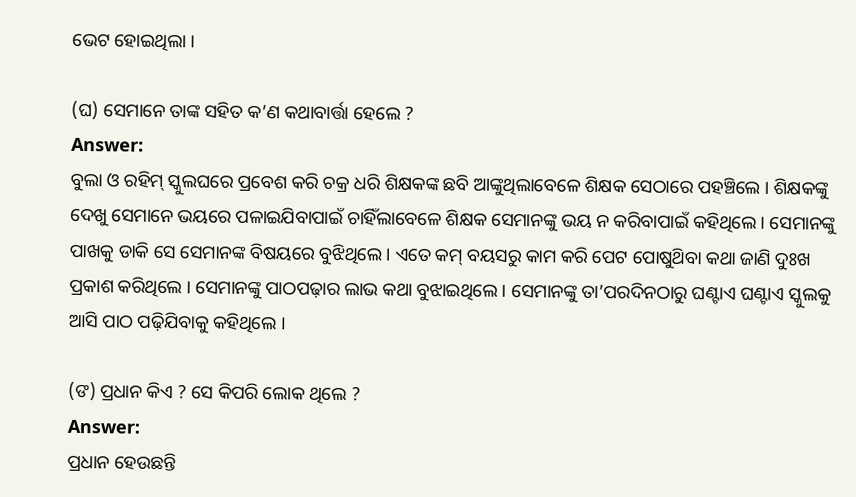ଭେଟ ହୋଇଥିଲା ।

(ଘ) ସେମାନେ ତାଙ୍କ ସହିତ କ’ଣ କଥାବାର୍ତ୍ତା ହେଲେ ?
Answer:
ବୁଲା ଓ ରହିମ୍ ସ୍କୁଲଘରେ ପ୍ରବେଶ କରି ଚକ୍ର ଧରି ଶିକ୍ଷକଙ୍କ ଛବି ଆଙ୍କୁଥିଲାବେଳେ ଶିକ୍ଷକ ସେଠାରେ ପହଞ୍ଚିଲେ । ଶିକ୍ଷକଙ୍କୁ ଦେଖୁ ସେମାନେ ଭୟରେ ପଳାଇଯିବାପାଇଁ ଚାହିଁଲାବେଳେ ଶିକ୍ଷକ ସେମାନଙ୍କୁ ଭୟ ନ କରିବାପାଇଁ କହିଥିଲେ । ସେମାନଙ୍କୁ ପାଖକୁ ଡାକି ସେ ସେମାନଙ୍କ ବିଷୟରେ ବୁଝିଥିଲେ । ଏତେ କମ୍ ବୟସରୁ କାମ କରି ପେଟ ପୋଷୁଥ‌ିବା କଥା ଜାଣି ଦୁଃଖ ପ୍ରକାଶ କରିଥିଲେ । ସେମାନଙ୍କୁ ପାଠପଢ଼ାର ଲାଭ କଥା ବୁଝାଇଥିଲେ । ସେମାନଙ୍କୁ ତା’ପରଦିନଠାରୁ ଘଣ୍ଟାଏ ଘଣ୍ଟାଏ ସ୍କୁଲକୁ ଆସି ପାଠ ପଢ଼ିଯିବାକୁ କହିଥିଲେ ।

(ଙ) ପ୍ରଧାନ କିଏ ? ସେ କିପରି ଲୋକ ଥିଲେ ?
Answer:
ପ୍ରଧାନ ହେଉଛନ୍ତି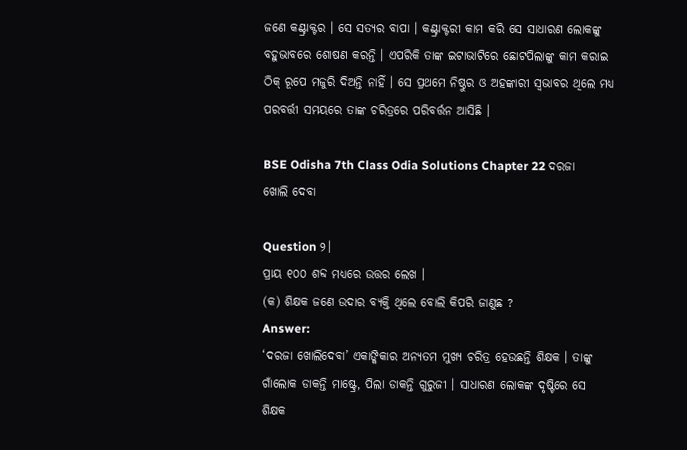ଜଣେ କଣ୍ଟ୍ରାକ୍ଟର । ସେ ସତ୍ୟର ବାପା । କଣ୍ଟ୍ରାକ୍ଟରୀ କାମ କରି ସେ ସାଧାରଣ ଲୋକଙ୍କୁ ବହୁଭାବରେ ଶୋଷଣ କରନ୍ତି । ଏପରିକି ତାଙ୍କ ଇଟାଭାଟିରେ ଛୋଟପିଲାଙ୍କୁ କାମ କରାଇ ଠିକ୍ ରୂପେ ମଜୁରି ଦିଅନ୍ତି ନାହିଁ । ସେ ପ୍ରଥମେ ନିଷ୍ଠୁର ଓ ଅହଙ୍କାରୀ ସ୍ୱଭାବର ଥିଲେ ମଧ୍ୟ ପରବର୍ତ୍ତୀ ସମୟରେ ତାଙ୍କ ଚରିତ୍ରରେ ପରିବର୍ତ୍ତନ ଆସିଛି ।

BSE Odisha 7th Class Odia Solutions Chapter 22 ଦରଜା ଖୋଲି ଦେବା

Question ୨।
ପ୍ରାୟ ୧୦୦ ଶବ୍ଦ ମଧ୍ୟରେ ଉତ୍ତର ଲେଖ ।
(କ) ଶିକ୍ଷକ ଜଣେ ଉଦାର ବ୍ୟକ୍ତି ଥିଲେ ବୋଲି କିପରି ଜାଣୁଛ ?
Answer:
‘ଦରଜା ଖୋଲିଦେବା’ ଏକାଙ୍କିକାର ଅନ୍ୟତମ ମୁଖ୍ୟ ଚରିତ୍ର ହେଉଛନ୍ତି ଶିକ୍ଷକ । ତାଙ୍କୁ ଗାଁଲୋକ ଡାକନ୍ତି ମାଷ୍ଟ୍ରେ, ପିଲା ଡାକନ୍ତି ଗୁରୁଜୀ । ସାଧାରଣ ଲୋକଙ୍କ ଦୃଷ୍ଟିରେ ସେ ଶିକ୍ଷକ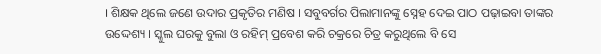। ଶିକ୍ଷକ ଥିଲେ ଜଣେ ଉଦାର ପ୍ରକୃତିର ମଣିଷ । ସବୁବର୍ଗର ପିଲାମାନଙ୍କୁ ସ୍ନେହ ଦେଇ ପାଠ ପଢ଼ାଇବା ତାଙ୍କର ଉଦ୍ଦେଶ୍ୟ । ସ୍କୁଲ ଘରକୁ ବୁଲା ଓ ରହିମ୍ ପ୍ରବେଶ କରି ଚକ୍ରରେ ଚିତ୍ର କରୁଥିଲେ ବି ସେ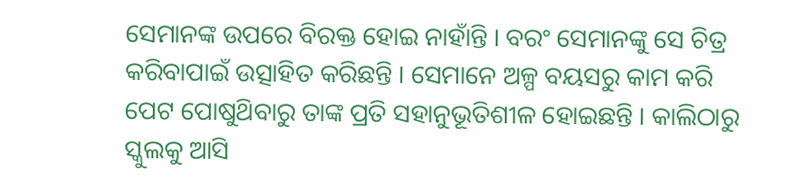ସେମାନଙ୍କ ଉପରେ ବିରକ୍ତ ହୋଇ ନାହାଁନ୍ତି । ବରଂ ସେମାନଙ୍କୁ ସେ ଚିତ୍ର କରିବାପାଇଁ ଉତ୍ସାହିତ କରିଛନ୍ତି । ସେମାନେ ଅଳ୍ପ ବୟସରୁ କାମ କରି ପେଟ ପୋଷୁଥ‌ିବାରୁ ତାଙ୍କ ପ୍ରତି ସହାନୁଭୂତିଶୀଳ ହୋଇଛନ୍ତି । କାଲିଠାରୁ ସ୍କୁଲକୁ ଆସି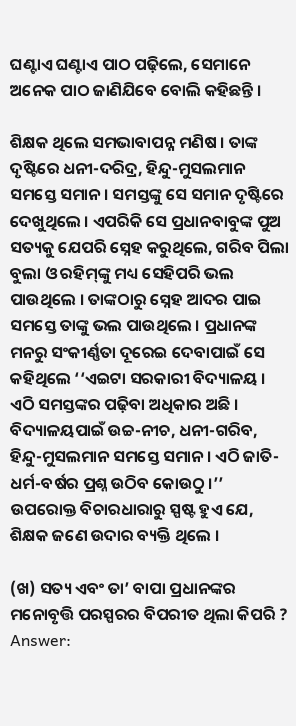ଘଣ୍ଟାଏ ଘଣ୍ଟାଏ ପାଠ ପଢ଼ିଲେ, ସେମାନେ ଅନେକ ପାଠ ଜାଣିଯିବେ ବୋଲି କହିଛନ୍ତି ।

ଶିକ୍ଷକ ଥିଲେ ସମଭାବାପନ୍ନ ମଣିଷ । ତାଙ୍କ ଦୃଷ୍ଟିରେ ଧନୀ-ଦରିଦ୍ର, ହିନ୍ଦୁ-ମୁସଲମାନ ସମସ୍ତେ ସମାନ । ସମସ୍ତଙ୍କୁ ସେ ସମାନ ଦୃଷ୍ଟିରେ ଦେଖୁଥିଲେ । ଏପରିକି ସେ ପ୍ରଧାନବାବୁଙ୍କ ପୁଅ ସତ୍ୟକୁ ଯେପରି ସ୍ନେହ କରୁଥିଲେ, ଗରିବ ପିଲା ବୁଲା ଓ ରହିମ୍‌ଙ୍କୁ ମଧ୍ୟ ସେହିପରି ଭଲ ପାଉଥିଲେ । ତାଙ୍କଠାରୁ ସ୍ନେହ ଆଦର ପାଇ ସମସ୍ତେ ତାଙ୍କୁ ଭଲ ପାଉଥିଲେ । ପ୍ରଧାନଙ୍କ ମନରୁ ସଂକୀର୍ଣ୍ଣତା ଦୂରେଇ ଦେବାପାଇଁ ସେ କହିଥିଲେ ‘‘ଏଇଟା ସରକାରୀ ବିଦ୍ୟାଳୟ । ଏଠି ସମସ୍ତଙ୍କର ପଢ଼ିବା ଅଧିକାର ଅଛି । ବିଦ୍ୟାଳୟପାଇଁ ଉଚ୍ଚ-ନୀଚ, ଧନୀ-ଗରିବ, ହିନ୍ଦୁ-ମୁସଲମାନ ସମସ୍ତେ ସମାନ । ଏଠି ଜାତି- ଧର୍ମ-ବର୍ଷର ପ୍ରଶ୍ନ ଉଠିବ କୋଉଠୁ ।’’ ଉପରୋକ୍ତ ବିଚାରଧାରାରୁ ସ୍ପଷ୍ଟ ହୁଏ ଯେ, ଶିକ୍ଷକ ଜଣେ ଉଦାର ବ୍ୟକ୍ତି ଥିଲେ ।

(ଖ) ସତ୍ୟ ଏବଂ ତା’ ବାପା ପ୍ରଧାନଙ୍କର ମନୋବୃତ୍ତି ପରସ୍ପରର ବିପରୀତ ଥିଲା କିପରି ?
Answer: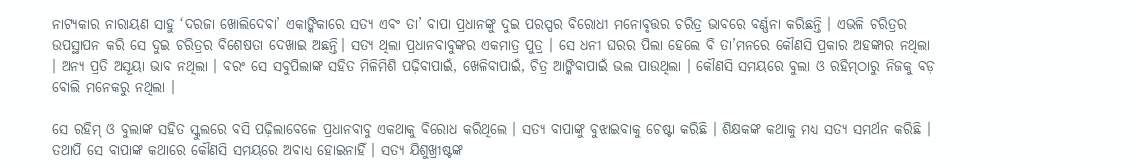ନାଟ୍ୟକାର ନାରାୟଣ ସାହୁ ‘ଦରଜା ଖୋଲିଦେବା’ ଏକାଙ୍କିକାରେ ସତ୍ୟ ଏବଂ ତା’ ବାପା ପ୍ରଧାନଙ୍କୁ ଦୁଇ ପରସ୍ପର ବିରୋଧୀ ମନୋବୃତ୍ତର ଚରିତ୍ର ଭାବରେ ବର୍ଣ୍ଣନା କରିଛନ୍ତି । ଏଭଳି ଚରିତ୍ରର ଉପସ୍ଥାପନ କରି ସେ ଦୁଇ ଚରିତ୍ରର ବିଶେଷତା ଦେଖାଇ ଅଛନ୍ତି। ସତ୍ୟ ଥିଲା ପ୍ରଧାନବାବୁଙ୍କର ଏକମାତ୍ର ପୁତ୍ର । ସେ ଧନୀ ଘରର ପିଲା ହେଲେ ବି ତା’ମନରେ କୌଣସି ପ୍ରକାର ଅହଙ୍କାର ନଥିଲା । ଅନ୍ୟ ପ୍ରତି ଅସୂୟା ଭାବ ନଥିଲା । ବରଂ ସେ ସବୁପିଲାଙ୍କ ସହିତ ମିଳିମିଶି ପଢ଼ିବାପାଇଁ, ଖେଳିବାପାଇଁ, ଚିତ୍ର ଆଙ୍କିବାପାଇଁ ଭଲ ପାଉଥିଲା । କୌଣସି ସମୟରେ ବୁଲା ଓ ରହିମ୍‌ଠାରୁ ନିଜକୁ ବଡ଼ ବୋଲି ମନେକରୁ ନଥିଲା ।

ସେ ରହିମ୍ ଓ ବୁଲାଙ୍କ ସହିତ ସ୍କୁଲରେ ବସି ପଢ଼ିଲାବେଳେ ପ୍ରଧାନବାବୁ ଏକଥାକୁ ବିରୋଧ କରିଥିଲେ । ସତ୍ୟ ବାପାଙ୍କୁ ବୁଝାଇବାକୁ ଚେଷ୍ଟା କରିଛି । ଶିକ୍ଷକଙ୍କ କଥାକୁ ମଧ୍ୟ ସତ୍ୟ ସମର୍ଥନ କରିଛି । ତଥାପି ସେ ବାପାଙ୍କ କଥାରେ କୌଣସି ସମୟରେ ଅବାଧ୍ଯ ହୋଇନାହିଁ । ସତ୍ୟ ଯିଶୁଖ୍ରୀଷ୍ଟଙ୍କ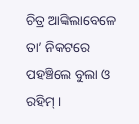ଚିତ୍ର ଆଙ୍କିଲାବେଳେ ତା’ ନିକଟରେ ପହଞ୍ଚିଲେ ବୁଲା ଓ ରହିମ୍ ।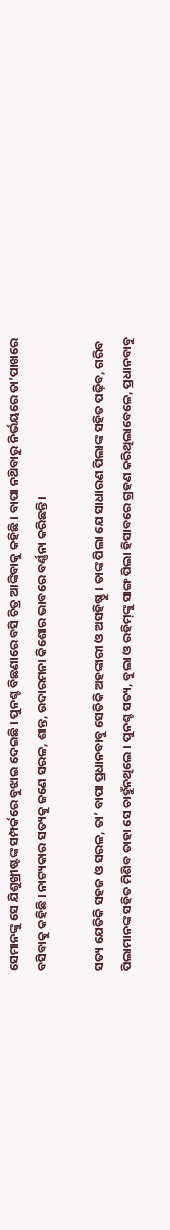ସେମାନଙ୍କୁ ସେ ଯିଶୁଖ୍ରୀଷ୍ଟଙ୍କ ସମ୍ପର୍କରେ ବୁଝାଇ ଦେଇଛି । ପୁନଶ୍ଚ ବିଛଣାରେ ବସି ଚିତ୍ର ଆଙ୍କିବାକୁ କହିଛି । ବାପା ନଥ‌ିବାରୁ ନିର୍ଭୟରେ ତା’ପାଖରେ ବସିବାକୁ କହିଛି । ନାଟ୍ୟକାର ସତ୍ୟକୁ ଜଣେ ସରଳ, ଶାନ୍ତ, ଉଦାରମନା କିଶୋର ଭାବରେ ବର୍ଣ୍ଣନା କରିଛନ୍ତି ।

ସତ୍ୟ ଯେତିକି ସହଜ ଓ ସରଳ, ତା’ ବାପା ପ୍ରଧାନବାବୁ ସେତିକି ଅହଙ୍କାରୀ ଓ ଅସହିଷ୍ଣୁ । ତାଙ୍କ ପିଲା ଯେ ସାଧାରଣ ପିଲାଙ୍କ ସହିତ ପଢ଼ିବ, ଗରିବ ପିଲାମାନଙ୍କ ସହିତ ମିଶିବ ତାହା ସେ ଚାହୁଁନଥିଲେ । ପୁନଶ୍ଚ ସତ୍ୟ, ବୁଲା ଓ ରହିମ୍‌ଙ୍କୁ ସାଙ୍ଗ ପିଲା ହିସାବରେ ଗ୍ରହଣ କରିଥିଲାବେଳେ, ପ୍ରଧାନବାବୁ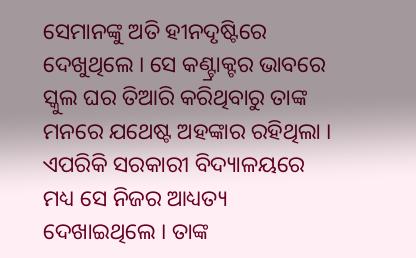ସେମାନଙ୍କୁ ଅତି ହୀନଦୃଷ୍ଟିରେ ଦେଖୁଥିଲେ । ସେ କଣ୍ଟ୍ରାକ୍ଟର ଭାବରେ ସ୍କୁଲ ଘର ତିଆରି କରିଥିବାରୁ ତାଙ୍କ ମନରେ ଯଥେଷ୍ଟ ଅହଙ୍କାର ରହିଥିଲା । ଏପରିକି ସରକାରୀ ବିଦ୍ୟାଳୟରେ ମଧ୍ୟ ସେ ନିଜର ଆଧ୍ୟତ୍ୟ ଦେଖାଇଥିଲେ । ତାଙ୍କ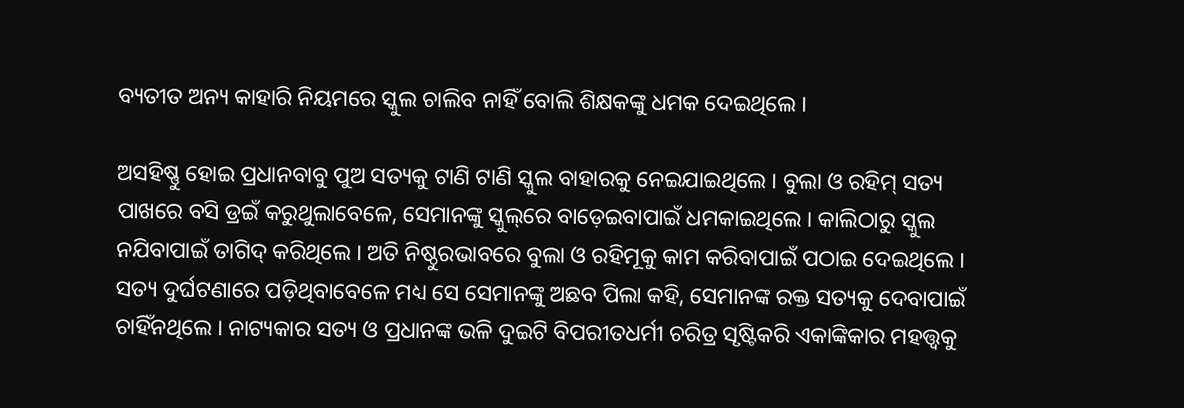ବ୍ୟତୀତ ଅନ୍ୟ କାହାରି ନିୟମରେ ସ୍କୁଲ ଚାଲିବ ନାହିଁ ବୋଲି ଶିକ୍ଷକଙ୍କୁ ଧମକ ଦେଇଥିଲେ ।

ଅସହିଷ୍ଣୁ ହୋଇ ପ୍ରଧାନବାବୁ ପୁଅ ସତ୍ୟକୁ ଟାଣି ଟାଣି ସ୍କୁଲ ବାହାରକୁ ନେଇଯାଇଥିଲେ । ବୁଲା ଓ ରହିମ୍ ସତ୍ୟ ପାଖରେ ବସି ଡ୍ରଇଁ କରୁଥୁଲାବେଳେ, ସେମାନଙ୍କୁ ସ୍କୁଲ୍‌ରେ ବାଡ଼େଇବାପାଇଁ ଧମକାଇଥିଲେ । କାଲିଠାରୁ ସ୍କୁଲ ନଯିବାପାଇଁ ତାଗିଦ୍ କରିଥିଲେ । ଅତି ନିଷ୍ଠୁରଭାବରେ ବୁଲା ଓ ରହିମୂକୁ କାମ କରିବାପାଇଁ ପଠାଇ ଦେଇଥିଲେ । ସତ୍ୟ ଦୁର୍ଘଟଣାରେ ପଡ଼ିଥିବାବେଳେ ମଧ୍ୟ ସେ ସେମାନଙ୍କୁ ଅଛବ ପିଲା କହି, ସେମାନଙ୍କ ରକ୍ତ ସତ୍ୟକୁ ଦେବାପାଇଁ ଚାହିଁନଥିଲେ । ନାଟ୍ୟକାର ସତ୍ୟ ଓ ପ୍ରଧାନଙ୍କ ଭଳି ଦୁଇଟି ବିପରୀତଧର୍ମୀ ଚରିତ୍ର ସୃଷ୍ଟିକରି ଏକାଙ୍କିକାର ମହତ୍ତ୍ବକୁ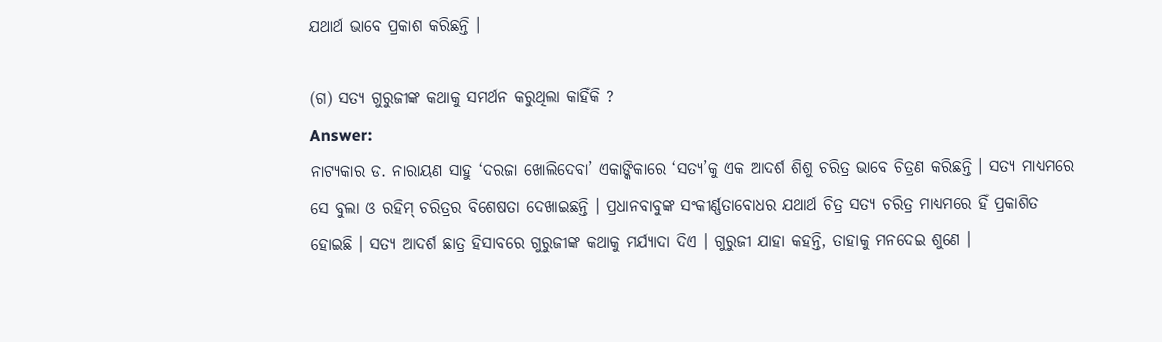ଯଥାର୍ଥ ଭାବେ ପ୍ରକାଶ କରିଛନ୍ତି ।

(ଗ) ସତ୍ୟ ଗୁରୁଜୀଙ୍କ କଥାକୁ ସମର୍ଥନ କରୁଥିଲା କାହିଁକି ?
Answer:
ନାଟ୍ୟକାର ଡ. ନାରାୟଣ ସାହୁ ‘ଦରଜା ଖୋଲିଦେବା’ ଏକାଙ୍କିକାରେ ‘ସତ୍ୟ’କୁ ଏକ ଆଦର୍ଶ ଶିଶୁ ଚରିତ୍ର ଭାବେ ଚିତ୍ରଣ କରିଛନ୍ତି । ସତ୍ୟ ମାଧ୍ୟମରେ ସେ ବୁଲା ଓ ରହିମ୍ ଚରିତ୍ରର ବିଶେଷତା ଦେଖାଇଛନ୍ତି । ପ୍ରଧାନବାବୁଙ୍କ ସଂକୀର୍ଣ୍ଣତାବୋଧର ଯଥାର୍ଥ ଚିତ୍ର ସତ୍ୟ ଚରିତ୍ର ମାଧ୍ୟମରେ ହିଁ ପ୍ରକାଶିତ ହୋଇଛି । ସତ୍ୟ ଆଦର୍ଶ ଛାତ୍ର ହିସାବରେ ଗୁରୁଜୀଙ୍କ କଥାକୁ ମର୍ଯ୍ୟାଦା ଦିଏ । ଗୁରୁଜୀ ଯାହା କହନ୍ତି, ତାହାକୁ ମନଦେଇ ଶୁଣେ ।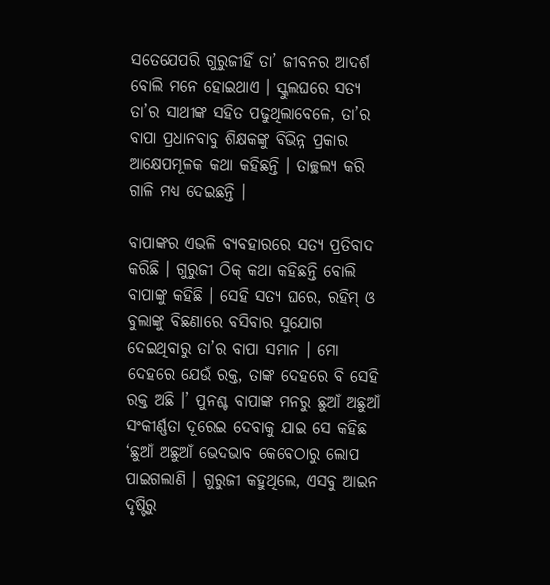ସତେଯେପରି ଗୁରୁଜୀହିଁ ତା’ ଜୀବନର ଆଦର୍ଶ ବୋଲି ମନେ ହୋଇଥାଏ । ସ୍କୁଲଘରେ ସତ୍ୟ ତା’ର ସାଥୀଙ୍କ ସହିତ ପଢୁଥିଲାବେଳେ, ତା’ର ବାପା ପ୍ରଧାନବାବୁ ଶିକ୍ଷକଙ୍କୁ ବିଭିନ୍ନ ପ୍ରକାର ଆକ୍ଷେପମୂଳକ କଥା କହିଛନ୍ତି । ତାଚ୍ଛଲ୍ୟ କରି ଗାଳି ମଧ୍ୟ ଦେଇଛନ୍ତି ।

ବାପାଙ୍କର ଏଭଳି ବ୍ୟବହାରରେ ସତ୍ୟ ପ୍ରତିବାଦ କରିଛି । ଗୁରୁଜୀ ଠିକ୍ କଥା କହିଛନ୍ତି ବୋଲି ବାପାଙ୍କୁ କହିଛି । ସେହି ସତ୍ୟ ଘରେ, ରହିମ୍ ଓ ବୁଲାଙ୍କୁ ବିଛଣାରେ ବସିବାର ସୁଯୋଗ ଦେଇଥିବାରୁ ତା’ର ବାପା ସମାନ । ମୋ ଦେହରେ ଯେଉଁ ରକ୍ତ, ତାଙ୍କ ଦେହରେ ବି ସେହି ରକ୍ତ ଅଛି ।’ ପୁନଶ୍ଚ ବାପାଙ୍କ ମନରୁ ଛୁଆଁ ଅଛୁଆଁ ସଂକୀର୍ଣ୍ଣତା ଦୂରେଇ ଦେବାକୁ ଯାଇ ସେ କହିଛ ‘ଛୁଆଁ ଅଛୁଆଁ ଭେଦଭାବ କେବେଠାରୁ ଲୋପ ପାଇଗଲାଣି । ଗୁରୁଜୀ କହୁଥିଲେ, ଏସବୁ ଆଇନ ଦୃଷ୍ଟିରୁ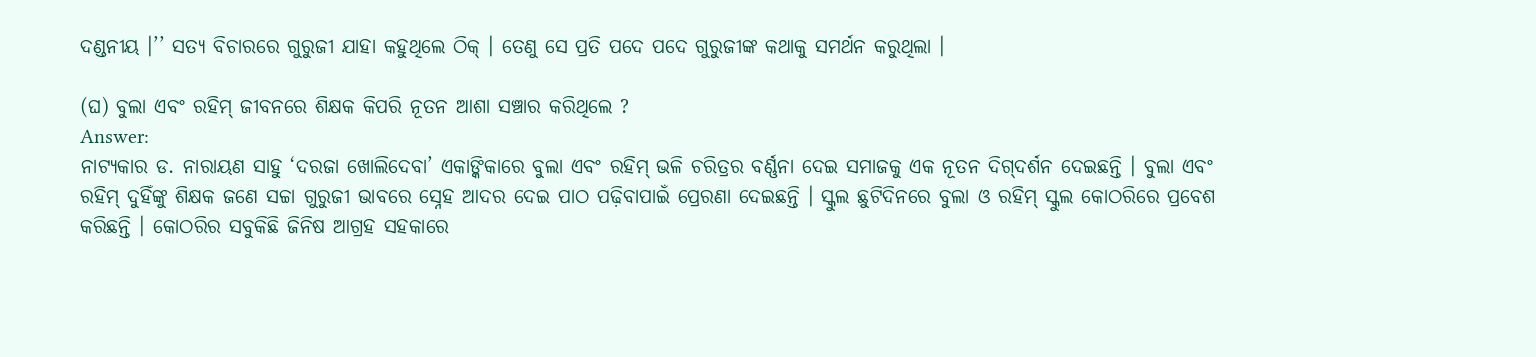ଦଣ୍ଡନୀୟ ।’’ ସତ୍ୟ ବିଚାରରେ ଗୁରୁଜୀ ଯାହା କହୁଥିଲେ ଠିକ୍ । ତେଣୁ ସେ ପ୍ରତି ପଦେ ପଦେ ଗୁରୁଜୀଙ୍କ କଥାକୁ ସମର୍ଥନ କରୁଥିଲା ।

(ଘ) ବୁଲା ଏବଂ ରହିମ୍ ଜୀବନରେ ଶିକ୍ଷକ କିପରି ନୂତନ ଆଶା ସଞ୍ଚାର କରିଥିଲେ ?
Answer:
ନାଟ୍ୟକାର ଡ. ନାରାୟଣ ସାହୁ ‘ଦରଜା ଖୋଲିଦେବା’ ଏକାଙ୍କିକାରେ ବୁଲା ଏବଂ ରହିମ୍ ଭଳି ଚରିତ୍ରର ବର୍ଣ୍ଣନା ଦେଇ ସମାଜକୁ ଏକ ନୂତନ ଦିଗ୍‌ଦର୍ଶନ ଦେଇଛନ୍ତି । ବୁଲା ଏବଂ ରହିମ୍ ଦୁହିଁଙ୍କୁ ଶିକ୍ଷକ ଜଣେ ସଚ୍ଚା ଗୁରୁଜୀ ଭାବରେ ସ୍ନେହ ଆଦର ଦେଇ ପାଠ ପଢ଼ିବାପାଇଁ ପ୍ରେରଣା ଦେଇଛନ୍ତି । ସ୍କୁଲ ଛୁଟିଦିନରେ ବୁଲା ଓ ରହିମ୍ ସ୍କୁଲ କୋଠରିରେ ପ୍ରବେଶ କରିଛନ୍ତି । କୋଠରିର ସବୁକିଛି ଜିନିଷ ଆଗ୍ରହ ସହକାରେ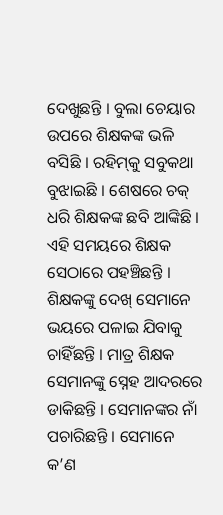ଦେଖୁଛନ୍ତି । ବୁଲା ଚେୟାର ଉପରେ ଶିକ୍ଷକଙ୍କ ଭଳି ବସିଛି । ରହିମ୍‌କୁ ସବୁକଥା ବୁଝାଇଛି । ଶେଷରେ ଚକ୍ ଧରି ଶିକ୍ଷକଙ୍କ ଛବି ଆଙ୍କିଛି । ଏହି ସମୟରେ ଶିକ୍ଷକ ସେଠାରେ ପହଞ୍ଚିଛନ୍ତି । ଶିକ୍ଷକଙ୍କୁ ଦେଖ୍ ସେମାନେ ଭୟରେ ପଳାଇ ଯିବାକୁ ଚାହିଁଛନ୍ତି । ମାତ୍ର ଶିକ୍ଷକ ସେମାନଙ୍କୁ ସ୍ନେହ ଆଦରରେ ଡାକିଛନ୍ତି । ସେମାନଙ୍କର ନାଁ ପଚାରିଛନ୍ତି । ସେମାନେ କ’ଣ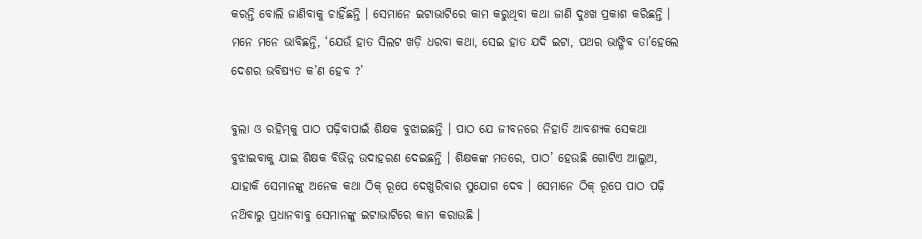କରନ୍ତି ବୋଲି ଜାଣିବାକୁ ଚାହିଁଛନ୍ତି । ସେମାନେ ଇଟାଭାଟିରେ କାମ କରୁଥିବା କଥା ଜାଣି ଦୁଃଖ ପ୍ରକାଶ କରିଛନ୍ତି । ମନେ ମନେ ଭାବିଛନ୍ତି, ‘ଯେଉଁ ହାତ ସିଲଟ ଖଡ଼ି ଧରବା କଥା, ସେଇ ହାତ ଯଦି ଇଟା, ପଥର ଭାଙ୍ଗିବ ତା’ହେଲେ ଦେଶର ଭବିଷ୍ୟତ କ’ଣ ହେବ ?’

ବୁଲା ଓ ରହିମ୍‌କୁ ପାଠ ପଢ଼ିବାପାଇଁ ଶିକ୍ଷକ ବୁଝାଇଛନ୍ତି । ପାଠ ଯେ ଜୀବନରେ ନିହାତି ଆବଶ୍ୟକ ସେକଥା ବୁଝାଇବାକୁ ଯାଇ ଶିକ୍ଷକ ବିଭିନ୍ନ ଉଦାହରଣ ଦେଇଛନ୍ତି । ଶିକ୍ଷକଙ୍କ ମତରେ, ପାଠ’ ହେଉଛି ଗୋଟିଏ ଆଲୁଅ, ଯାହାକି ସେମାନଙ୍କୁ ଅନେକ କଥା ଠିକ୍ ରୂପେ ଦେଖୁରିବାର ସୁଯୋଗ ଦେବ । ସେମାନେ ଠିକ୍ ରୂପେ ପାଠ ପଢ଼ି ନଥ‌ିବାରୁ ପ୍ରଧାନବାବୁ ସେମାନଙ୍କୁ ଇଟାଭାଟିରେ କାମ କରାଉଛି ।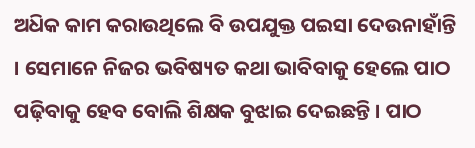ଅଧ‌ିକ କାମ କରାଉଥିଲେ ବି ଉପଯୁକ୍ତ ପଇସା ଦେଉନାହାଁନ୍ତି । ସେମାନେ ନିଜର ଭବିଷ୍ୟତ କଥା ଭାବିବାକୁ ହେଲେ ପାଠ ପଢ଼ିବାକୁ ହେବ ବୋଲି ଶିକ୍ଷକ ବୁଝାଇ ଦେଇଛନ୍ତି । ପାଠ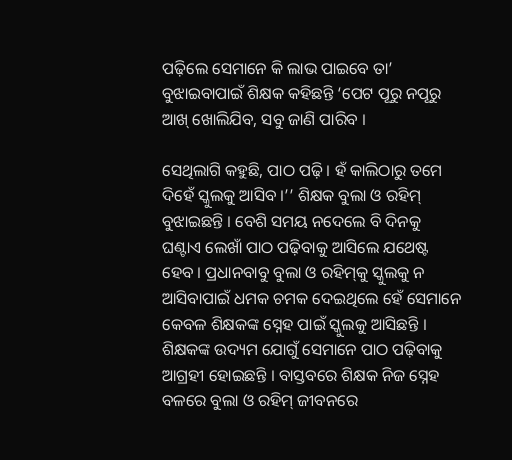ପଢ଼ିଲେ ସେମାନେ କି ଲାଭ ପାଇବେ ତା’ ବୁଝାଇବାପାଇଁ ଶିକ୍ଷକ କହିଛନ୍ତି ‘ପେଟ ପୂରୁ ନପୂରୁ ଆଖ୍ ଖୋଲିଯିବ, ସବୁ ଜାଣି ପାରିବ ।

ସେଥିଲାଗି କହୁଛି, ପାଠ ପଢ଼ି । ହଁ କାଲିଠାରୁ ତମେ ଦିହେଁ ସ୍କୁଲକୁ ଆସିବ ।’’ ଶିକ୍ଷକ ବୁଲା ଓ ରହିମ୍‌ ବୁଝାଇଛନ୍ତି । ବେଶି ସମୟ ନଦେଲେ ବି ଦିନକୁ ଘଣ୍ଟାଏ ଲେଖାଁ ପାଠ ପଢ଼ିବାକୁ ଆସିଲେ ଯଥେଷ୍ଟ ହେବ । ପ୍ରଧାନବାବୁ ବୁଲା ଓ ରହିମ୍‌କୁ ସ୍କୁଲକୁ ନ ଆସିବାପାଇଁ ଧମକ ଚମକ ଦେଇଥିଲେ ହେଁ ସେମାନେ କେବଳ ଶିକ୍ଷକଙ୍କ ସ୍ନେହ ପାଇଁ ସ୍କୁଲକୁ ଆସିଛନ୍ତି । ଶିକ୍ଷକଙ୍କ ଉଦ୍ୟମ ଯୋଗୁଁ ସେମାନେ ପାଠ ପଢ଼ିବାକୁ ଆଗ୍ରହୀ ହୋଇଛନ୍ତି । ବାସ୍ତବରେ ଶିକ୍ଷକ ନିଜ ସ୍ନେହ ବଳରେ ବୁଲା ଓ ରହିମ୍ ଜୀବନରେ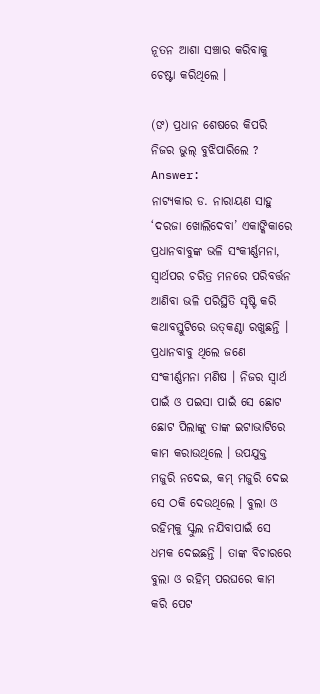ନୂତନ ଆଶା ସଞ୍ଚାର କରିବାକୁ ଚେଷ୍ଟା କରିଥିଲେ ।

(ଙ‍) ପ୍ରଧାନ ଶେଷରେ କିପରି ନିଜର ଭୁଲ୍ ବୁଝିପାରିଲେ ?
Answer:
ନାଟ୍ୟକାର ଡ. ନାରାୟଣ ସାହୁ ‘ଦରଜା ଖୋଲିଦେବା’ ଏକାଙ୍କିକାରେ ପ୍ରଧାନବାବୁଙ୍କ ଭଳି ସଂକୀର୍ଣ୍ଣମନା, ସ୍ଵାର୍ଥପର ଚରିତ୍ର ମନରେ ପରିବର୍ତ୍ତନ ଆଣିବା ଭଳି ପରିସ୍ଥିତି ସୃଷ୍ଟି କରି କଥାବସ୍ତୁଟିରେ ଉତ୍‌କଣ୍ଠା ରଖୁଛନ୍ତି । ପ୍ରଧାନବାବୁ ଥିଲେ ଜଣେ ସଂକୀର୍ଣ୍ଣମନା ମଣିଷ । ନିଜର ସ୍ୱାର୍ଥ ପାଇଁ ଓ ପଇସା ପାଇଁ ସେ ଛୋଟ ଛୋଟ ପିଲାଙ୍କୁ ତାଙ୍କ ଇଟାଭାଟିରେ କାମ କରାଉଥିଲେ । ଉପଯୁକ୍ତ ମଜୁରି ନଦେଇ, କମ୍ ମଜୁରି ଦେଇ ସେ ଠକି ଦେଉଥିଲେ । ବୁଲା ଓ ରହିମ୍‌କୁ ସ୍କୁଲ ନଯିବାପାଇଁ ସେ ଧମକ ଦେଇଛନ୍ତି । ତାଙ୍କ ବିଚାରରେ ବୁଲା ଓ ରହିମ୍ ପରଘରେ କାମ କରି ପେଟ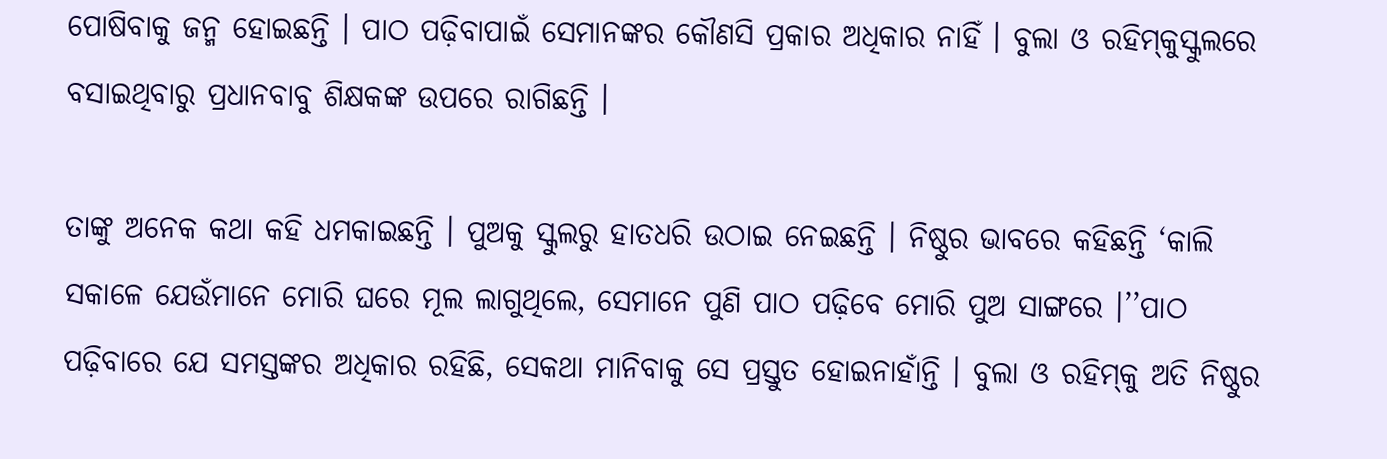ପୋଷିବାକୁ ଜନ୍ମ ହୋଇଛନ୍ତି । ପାଠ ପଢ଼ିବାପାଇଁ ସେମାନଙ୍କର କୌଣସି ପ୍ରକାର ଅଧିକାର ନାହିଁ । ବୁଲା ଓ ରହିମ୍‌କୁସ୍କୁଲରେ ବସାଇଥିବାରୁ ପ୍ରଧାନବାବୁ ଶିକ୍ଷକଙ୍କ ଉପରେ ରାଗିଛନ୍ତି ।

ତାଙ୍କୁ ଅନେକ କଥା କହି ଧମକାଇଛନ୍ତି । ପୁଅକୁ ସ୍କୁଲରୁ ହାତଧରି ଉଠାଇ ନେଇଛନ୍ତି । ନିଷ୍ଠୁର ଭାବରେ କହିଛନ୍ତି ‘କାଲି ସକାଳେ ଯେଉଁମାନେ ମୋରି ଘରେ ମୂଲ ଲାଗୁଥିଲେ, ସେମାନେ ପୁଣି ପାଠ ପଢ଼ିବେ ମୋରି ପୁଅ ସାଙ୍ଗରେ ।’’ପାଠ ପଢ଼ିବାରେ ଯେ ସମସ୍ତଙ୍କର ଅଧିକାର ରହିଛି, ସେକଥା ମାନିବାକୁ ସେ ପ୍ରସ୍ତୁତ ହୋଇନାହାଁନ୍ତି । ବୁଲା ଓ ରହିମ୍‌କୁ ଅତି ନିଷ୍ଠୁର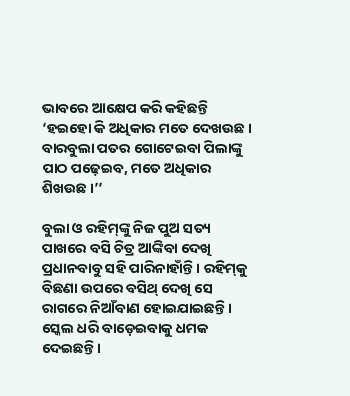ଭାବରେ ଆକ୍ଷେପ କରି କହିଛନ୍ତି ‘ହଇହୋ କି ଅଧିକାର ମତେ ଦେଖଉଛ । ବାରବୁଲା ପତର ଗୋଟେଇବା ପିଲାଙ୍କୁ ପାଠ ପଢ଼େଇବ, ମତେ ଅଧିକାର ଶିଖଉଛ ।’’

ବୁଲା ଓ ରହିମ୍‌ଙ୍କୁ ନିଜ ପୁଅ ସତ୍ୟ ପାଖରେ ବସି ଚିତ୍ର ଆଙ୍କିବା ଦେଖି ପ୍ରଧାନବାବୁ ସହି ପାରିନାହାଁନ୍ତି । ରହିମ୍‌କୁ ବିଛଣା ଉପରେ ବସିଥ୍‌ ଦେଖି ସେ ରାଗରେ ନିଆଁବାଣ ହୋଇଯାଇଛନ୍ତି । ସ୍କେଲ ଧରି ବାଡ଼େଇବାକୁ ଧମକ ଦେଇଛନ୍ତି ।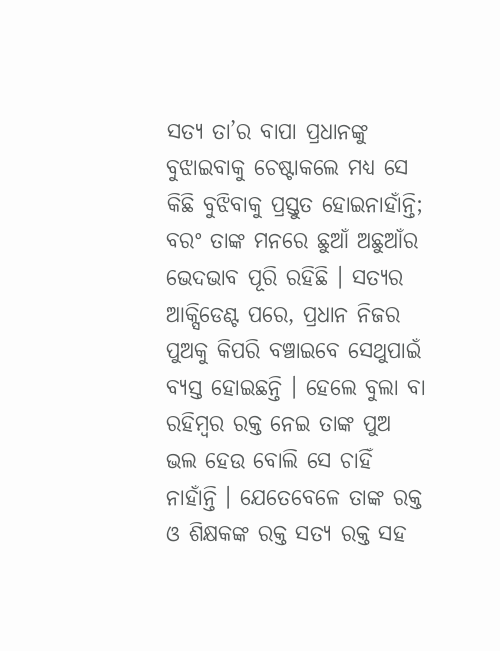ସତ୍ୟ ତା’ର ବାପା ପ୍ରଧାନଙ୍କୁ ବୁଝାଇବାକୁ ଚେଷ୍ଟାକଲେ ମଧ୍ୟ ସେ କିଛି ବୁଝିବାକୁ ପ୍ରସ୍ତୁତ ହୋଇନାହାଁନ୍ତି; ବରଂ ତାଙ୍କ ମନରେ ଛୁଆଁ ଅଛୁଆଁର ଭେଦଭାବ ପୂରି ରହିଛି । ସତ୍ୟର ଆକ୍ସିଡେଣ୍ଟ ପରେ, ପ୍ରଧାନ ନିଜର ପୁଅକୁ କିପରି ବଞ୍ଚାଇବେ ସେଥୁପାଇଁ ବ୍ୟସ୍ତ ହୋଇଛନ୍ତି । ହେଲେ ବୁଲା ବା ରହିମ୍ବର ରକ୍ତ ନେଇ ତାଙ୍କ ପୁଅ ଭଲ ହେଉ ବୋଲି ସେ ଚାହିଁ ନାହାଁନ୍ତି । ଯେତେବେଳେ ତାଙ୍କ ରକ୍ତ ଓ ଶିକ୍ଷକଙ୍କ ରକ୍ତ ସତ୍ୟ ରକ୍ତ ସହ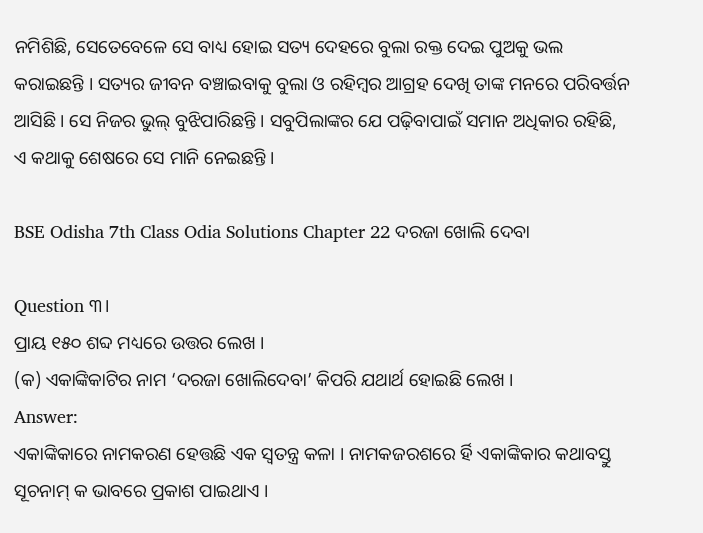ନମିଶିଛି, ସେତେବେଳେ ସେ ବାଧ୍ୟ ହୋଇ ସତ୍ୟ ଦେହରେ ବୁଲା ରକ୍ତ ଦେଇ ପୁଅକୁ ଭଲ କରାଇଛନ୍ତି । ସତ୍ୟର ଜୀବନ ବଞ୍ଚାଇବାକୁ ବୁଲା ଓ ରହିମ୍ବର ଆଗ୍ରହ ଦେଖି ତାଙ୍କ ମନରେ ପରିବର୍ତ୍ତନ ଆସିଛି । ସେ ନିଜର ଭୁଲ୍ ବୁଝିପାରିଛନ୍ତି । ସବୁପିଲାଙ୍କର ଯେ ପଢ଼ିବାପାଇଁ ସମାନ ଅଧିକାର ରହିଛି, ଏ କଥାକୁ ଶେଷରେ ସେ ମାନି ନେଇଛନ୍ତି ।

BSE Odisha 7th Class Odia Solutions Chapter 22 ଦରଜା ଖୋଲି ଦେବା

Question ୩।
ପ୍ରାୟ ୧୫୦ ଶବ୍ଦ ମଧ୍ୟରେ ଉତ୍ତର ଲେଖ ।
(କ) ଏକାଙ୍କିକାଟିର ନାମ ‘ଦରଜା ଖୋଲିଦେବା’ କିପରି ଯଥାର୍ଥ ହୋଇଛି ଲେଖ ।
Answer:
ଏକାଙ୍କିକାରେ ନାମକରଣ ହେତ୍ତଛି ଏକ ସ୍ୱତନ୍ତ୍ର କଳା । ନାମକଜରଶରେ ର୍ହି ଏକାଙ୍କିକାର କଥାବସ୍ତୁ ସୂଚନାମ୍ କ ଭାବରେ ପ୍ରକାଶ ପାଇଥାଏ ।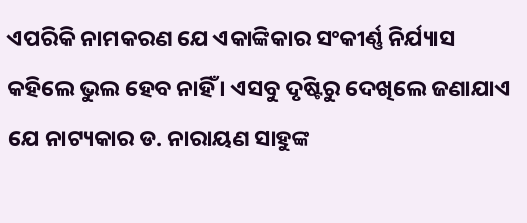ଏପରିକି ନାମକରଣ ଯେ ଏକାଙ୍କିକାର ସଂକୀର୍ଣ୍ଣ ନିର୍ଯ୍ୟାସ କହିଲେ ଭୁଲ ହେବ ନାହିଁ । ଏସବୁ ଦୃଷ୍ଟିରୁ ଦେଖିଲେ ଜଣାଯାଏ ଯେ ନାଟ୍ୟକାର ଡ. ନାରାୟଣ ସାହୁଙ୍କ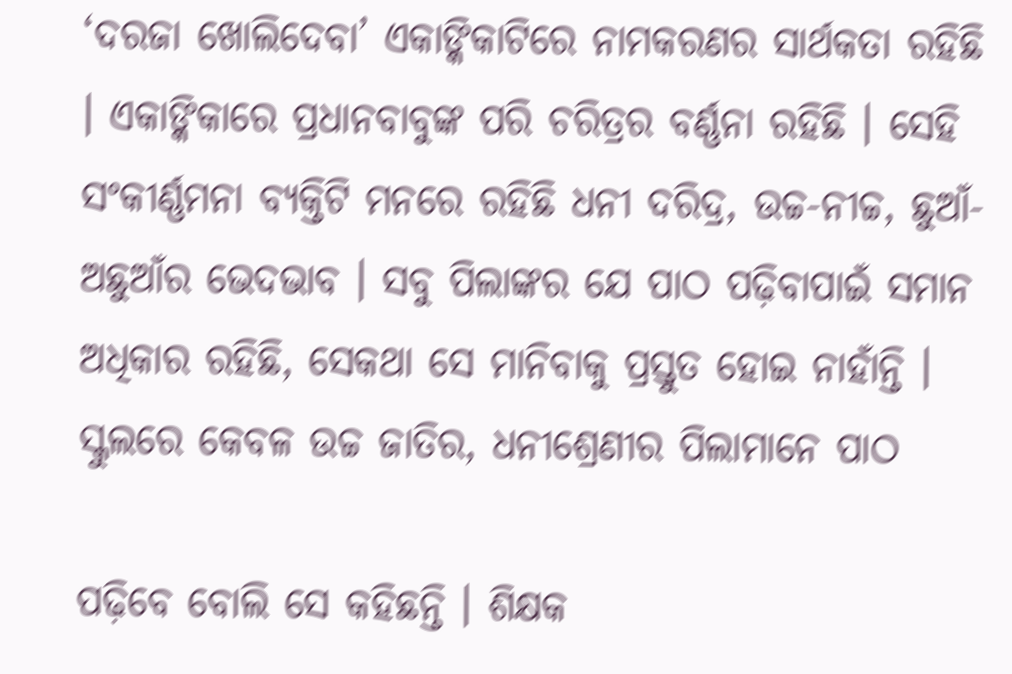‘ଦରଜା ଖୋଲିଦେବା’ ଏକାଙ୍କିକାଟିରେ ନାମକରଣର ସାର୍ଥକତା ରହିଛି । ଏକାଙ୍କିକାରେ ପ୍ରଧାନବାବୁଙ୍କ ପରି ଚରିତ୍ରର ବର୍ଣ୍ଣନା ରହିଛି । ସେହି ସଂକୀର୍ଣ୍ଣମନା ବ୍ୟକ୍ତିଟି ମନରେ ରହିଛି ଧନୀ ଦରିଦ୍ର, ଉଚ୍ଚ-ନୀଚ୍ଚ, ଛୁଆଁ-ଅଛୁଆଁର ଭେଦଭାବ । ସବୁ ପିଲାଙ୍କର ଯେ ପାଠ ପଢ଼ିବାପାଇଁ ସମାନ ଅଧିକାର ରହିଛି, ସେକଥା ସେ ମାନିବାକୁ ପ୍ରସ୍ତୁତ ହୋଇ ନାହାଁନ୍ତି । ସ୍କୁଲରେ କେବଳ ଉଚ୍ଚ ଜାତିର, ଧନୀଶ୍ରେଣୀର ପିଲାମାନେ ପାଠ

ପଢ଼ିବେ ବୋଲି ସେ କହିଛନ୍ତି । ଶିକ୍ଷକ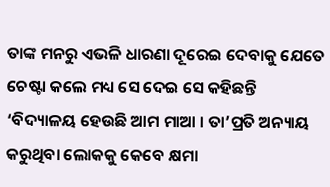ତାଙ୍କ ମନରୁ ଏଭଳି ଧାରଣା ଦୂରେଇ ଦେବାକୁ ଯେତେ ଚେଷ୍ଟା କଲେ ମଧ୍ୟ ସେ ଦେଇ ସେ କହିଛନ୍ତି ‘ବିଦ୍ୟାଳୟ ହେଉଛି ଆମ ମାଆ । ତା’ପ୍ରତି ଅନ୍ୟାୟ କରୁଥିବା ଲୋକକୁ କେବେ କ୍ଷମା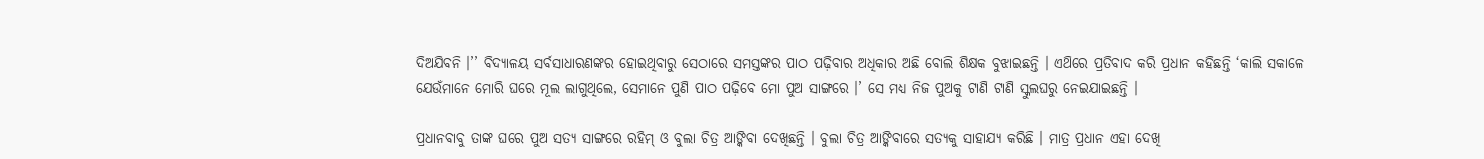ଦିଅଯିବନି ।’’ ବିଦ୍ୟାଳୟ ସର୍ବସାଧାରଣଙ୍କର ହୋଇଥିବାରୁ ସେଠାରେ ସମସ୍ତଙ୍କର ପାଠ ପଢ଼ିବାର ଅଧିକାର ଅଛି ବୋଲି ଶିକ୍ଷକ ବୁଝାଇଛନ୍ତି । ଏଥ‌ିରେ ପ୍ରତିବାଦ କରି ପ୍ରଧାନ କହିଛନ୍ତି ‘କାଲି ସକାଳେ ଯେଉଁମାନେ ମୋରି ଘରେ ମୂଲ ଲାଗୁଥିଲେ, ସେମାନେ ପୁଣି ପାଠ ପଢ଼ିବେ ମୋ ପୁଅ ସାଙ୍ଗରେ ।’ ସେ ମଧ୍ୟ ନିଜ ପୁଅକୁ ଟାଣି ଟାଣି ସ୍କୁଲଘରୁ ନେଇଯାଇଛନ୍ତି ।

ପ୍ରଧାନବାବୁ ତାଙ୍କ ଘରେ ପୁଅ ସତ୍ୟ ସାଙ୍ଗରେ ରହିମ୍ ଓ ବୁଲା ଚିତ୍ର ଆଙ୍କିବା ଦେଖିଛନ୍ତି । ବୁଲା ଚିତ୍ର ଆଙ୍କିବାରେ ସତ୍ୟକୁ ସାହାଯ୍ୟ କରିଛି । ମାତ୍ର ପ୍ରଧାନ ଏହା ଦେଖି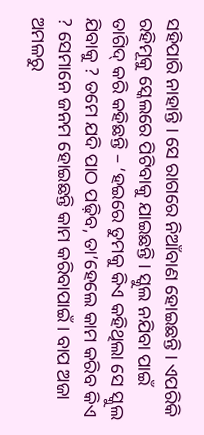ସହିପାରି ନାହାନ୍ତି । ସେ ରାଗରେ ନିଆଁବାଣ ହୋଇଛନ୍ତି । ଏପରିକି ରହିମୂକୁ ସ୍କେଲରେ ପିଟିବାକୁ ଯାଇଛନ୍ତି । ସ୍କୁଲ ନଯିବା ପାଇଁ ତାଗିଦ୍ କରି କହିଛନ୍ତି – ‘ହଇରେ ତୁମକୁ କିଏ କହିଥିଲା ସେ ସ୍କୁଲ ଯିବାକୁ ? ତମେ ଯଦି ପାଠ ପଢ଼ିବ, ତା’ହେଲେ କାମ କରିବ କିଏ ? ସେମାନେ ଜନମ ହୋଇଛନ୍ତି କାମ କରିବାପାଇଁ । ବାପ ଅଜା ଅମଳରୁ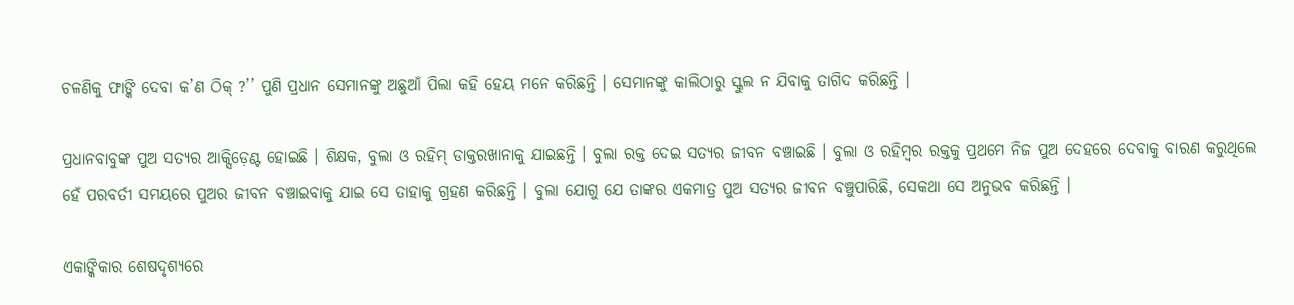ଚଳଣିକୁ ଫାଙ୍କି ଦେବା କ’ଣ ଠିକ୍ ?’’ ପୁଣି ପ୍ରଧାନ ସେମାନଙ୍କୁ ଅଛୁଆଁ ପିଲା କହି ହେୟ ମନେ କରିଛନ୍ତି । ସେମାନଙ୍କୁ କାଲିଠାରୁ ସ୍କୁଲ ନ ଯିବାକୁ ତାଗିଦ କରିଛନ୍ତି ।

ପ୍ରଧାନବାବୁଙ୍କ ପୁଅ ସତ୍ୟର ଆକ୍ସିଡ଼େଣ୍ଟ ହୋଇଛି । ଶିକ୍ଷକ, ବୁଲା ଓ ରହିମ୍ ଡାକ୍ତରଖାନାକୁ ଯାଇଛନ୍ତି । ବୁଲା ରକ୍ତ ଦେଇ ସତ୍ୟର ଜୀବନ ବଞ୍ଚାଇଛି । ବୁଲା ଓ ରହିମ୍ବର ରକ୍ତକୁ ପ୍ରଥମେ ନିଜ ପୁଅ ଦେହରେ ଦେବାକୁ ବାରଣ କରୁଥିଲେ ହେଁ ପରବର୍ତୀ ସମୟରେ ପୁଅର ଜୀବନ ବଞ୍ଚାଇବାକୁ ଯାଇ ସେ ତାହାକୁ ଗ୍ରହଣ କରିଛନ୍ତି । ବୁଲା ଯୋଗୁ ଯେ ତାଙ୍କର ଏକମାତ୍ର ପୁଅ ସତ୍ୟର ଜୀବନ ବଞ୍ଚୁପାରିଛି, ସେକଥା ସେ ଅନୁଭବ କରିଛନ୍ତି ।

ଏକାଙ୍କିକାର ଶେଷଦୃଶ୍ୟରେ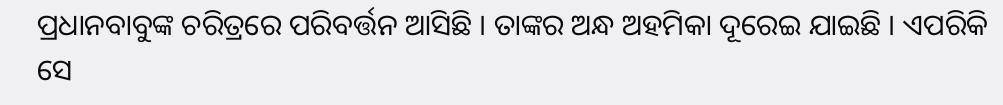ପ୍ରଧାନବାବୁଙ୍କ ଚରିତ୍ରରେ ପରିବର୍ତ୍ତନ ଆସିଛି । ତାଙ୍କର ଅନ୍ଧ ଅହମିକା ଦୂରେଇ ଯାଇଛି । ଏପରିକି ସେ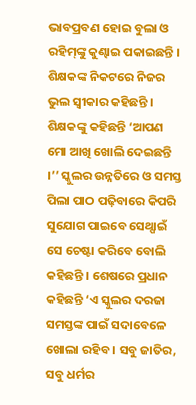ଭାବପ୍ରବଣ ହୋଇ ବୁଲା ଓ ରହିମ୍‌ଙ୍କୁ କୁଣ୍ଢାଇ ପକାଇଛନ୍ତି । ଶିକ୍ଷକଙ୍କ ନିକଟରେ ନିଜର ଭୁଲ ସ୍ଵୀକାର କହିଛନ୍ତି । ଶିକ୍ଷକଙ୍କୁ କହିଛନ୍ତି ‘ଆପଣ ମୋ ଆଖି ଖୋଲି ଦେଇଛନ୍ତି ।’’ ସ୍କୁଲର ଉନ୍ନତିରେ ଓ ସମସ୍ତ ପିଲା ପାଠ ପଢ଼ିବାରେ କିପରି ସୁଯୋଗ ପାଇବେ ସେଥ୍ପାଇଁ ସେ ଚେଷ୍ଟା କରିବେ ବୋଲି କହିଛନ୍ତି । ଶେଷରେ ପ୍ରଧାନ କହିଛନ୍ତି ‘ଏ ସ୍କୁଲର ଦରଜା ସମସ୍ତଙ୍କ ପାଇଁ ସଦାବେଳେ ଖୋଲା ରହିବ । ସବୁ ଜାତିର, ସବୁ ଧର୍ମର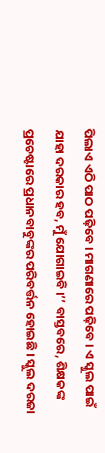ପିଲାଏ ଏଠି ପାଠ ପଢ଼ିବେ । ମାଗଣାରେ ପଢ଼ିବେ । ଏ ସ୍କୁଲ ପାଇଁ ଯାହା ଦରକାର ହବ, ମୁଁ ଯୋଗାଇବି ।’’ ବାସ୍ତବରେ, ଶିକ୍ଷକଙ୍କ ପ୍ରଚେଷ୍ଟାରେ ପ୍ରଧାନବାବୁଙ୍କର ପରିବର୍ତ୍ତନ ହୋଇଛି । ସ୍କୁଲ ଦରଜା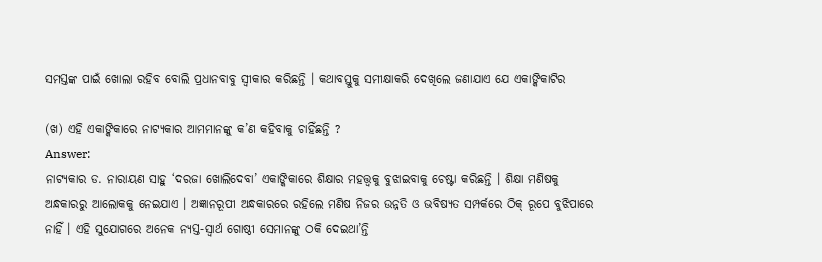ସମସ୍ତଙ୍କ ପାଇଁ ଖୋଲା ରହିବ ବୋଲି ପ୍ରଧାନବାବୁ ସ୍ଵୀକାର କରିଛନ୍ତି । କଥାବସ୍ତୁକୁ ସମୀକ୍ଷାକରି ଦେଖିଲେ ଜଣାଯାଏ ଯେ ଏକାଙ୍କିକାଟିର

(ଖ) ଏହି ଏକାଙ୍କିକାରେ ନାଟ୍ୟକାର ଆମମାନଙ୍କୁ କ’ଣ କହିବାକୁ ଚାହିଁଛନ୍ତି ?
Answer:
ନାଟ୍ୟକାର ଡ. ନାରାୟଣ ସାହୁ ‘ଦରଜା ଖୋଲିଦେବା’ ଏକାଙ୍କିକାରେ ଶିକ୍ଷାର ମହତ୍ତ୍ବକୁ ବୁଝାଇବାକୁ ଚେଷ୍ଟା କରିଛନ୍ତି । ଶିକ୍ଷା ମଣିଷକୁ ଅନ୍ଧକାରରୁ ଆଲୋକକୁ ନେଇଯାଏ । ଅଜ୍ଞାନରୂପୀ ଅନ୍ଧକାରରେ ରହିଲେ ମଣିଷ ନିଜର ଉନ୍ନତି ଓ ଭବିଷ୍ୟତ ସମ୍ପର୍କରେ ଠିକ୍ ରୂପେ ବୁଝିପାରେ ନାହିଁ । ଏହି ସୁଯୋଗରେ ଅନେକ ନ୍ୟସ୍ତ-ସ୍ବାର୍ଥ ଗୋଷ୍ଠୀ ସେମାନଙ୍କୁ ଠକି ଦେଇଥା’ନ୍ତି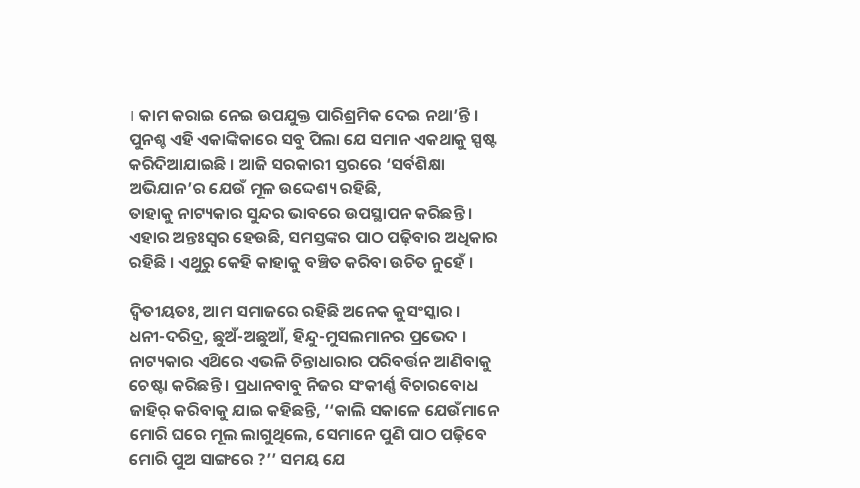। କାମ କରାଇ ନେଇ ଉପଯୁକ୍ତ ପାରିଶ୍ରମିକ ଦେଇ ନଥା’ନ୍ତି । ପୁନଶ୍ଚ ଏହି ଏକାଙ୍କିକାରେ ସବୁ ପିଲା ଯେ ସମାନ ଏକଥାକୁ ସ୍ପଷ୍ଟ କରିଦିଆଯାଇଛି । ଆଜି ସରକାରୀ ସ୍ତରରେ ‘ସର୍ବଶିକ୍ଷା ଅଭିଯାନ’ର ଯେଉଁ ମୂଳ ଉଦ୍ଦେଶ୍ୟ ରହିଛି,
ତାହାକୁ ନାଟ୍ୟକାର ସୁନ୍ଦର ଭାବରେ ଉପସ୍ଥାପନ କରିଛନ୍ତି । ଏହାର ଅନ୍ତଃସ୍ବର ହେଉଛି, ସମସ୍ତଙ୍କର ପାଠ ପଢ଼ିବାର ଅଧିକାର ରହିଛି । ଏଥୁରୁ କେହି କାହାକୁ ବଞ୍ଚିତ କରିବା ଉଚିତ ନୁହେଁ ।

ଦ୍ଵିତୀୟତଃ, ଆମ ସମାଜରେ ରହିଛି ଅନେକ କୁସଂସ୍କାର । ଧନୀ-ଦରିଦ୍ର, ଛୁଅଁ-ଅଛୁଆଁ, ହିନ୍ଦୁ-ମୁସଲମାନର ପ୍ରଭେଦ । ନାଟ୍ୟକାର ଏଥ‌ିରେ ଏଭଳି ଚିନ୍ତାଧାରାର ପରିବର୍ତ୍ତନ ଆଣିବାକୁ ଚେଷ୍ଟା କରିଛନ୍ତି । ପ୍ରଧାନବାବୁ ନିଜର ସଂକୀର୍ଣ୍ଣ ବିଚାରବୋଧ ଜାହିର୍ କରିବାକୁ ଯାଇ କହିଛନ୍ତି, ‘‘କାଲି ସକାଳେ ଯେଉଁମାନେ ମୋରି ଘରେ ମୂଲ ଲାଗୁଥିଲେ, ସେମାନେ ପୁଣି ପାଠ ପଢ଼ିବେ ମୋରି ପୁଅ ସାଙ୍ଗରେ ?’’ ସମୟ ଯେ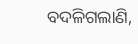ବଦଳିଗଲାଣି,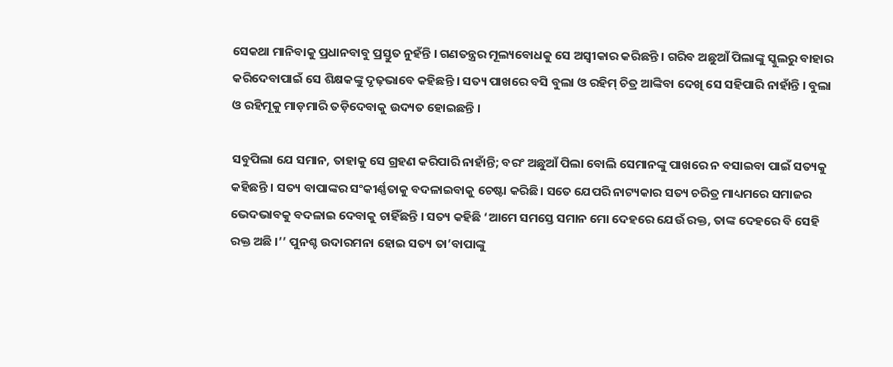ସେକଥା ମାନିବାକୁ ପ୍ରଧାନବାବୁ ପ୍ରସ୍ତୁତ ନୁହଁନ୍ତି । ଗଣତନ୍ତ୍ରର ମୂଲ୍ୟବୋଧକୁ ସେ ଅସ୍ବୀକାର କରିଛନ୍ତି । ଗରିବ ଅଛୁଆଁ ପିଲାଙ୍କୁ ସ୍କୁଲରୁ ବାହାର କରିଦେବାପାଇଁ ସେ ଶିକ୍ଷକଙ୍କୁ ଦୃଢ଼ଭାବେ କହିଛନ୍ତି । ସତ୍ୟ ପାଖରେ ବସି ବୁଲା ଓ ରହିମ୍ ଚିତ୍ର ଆଙ୍କିବା ଦେଖି ସେ ସହିପାରି ନାହାଁନ୍ତି । ବୁଲା ଓ ରହିମୂକୁ ମାଡ଼ମାରି ତଡ଼ିଦେବାକୁ ଉଦ୍ୟତ ହୋଇଛନ୍ତି ।

ସବୁପିଲା ଯେ ସମାନ, ତାହାକୁ ସେ ଗ୍ରହଣ କରିପାରି ନାହାଁନ୍ତି; ବରଂ ଅଛୁଆଁ ପିଲା ବୋଲି ସେମାନଙ୍କୁ ପାଖରେ ନ ବସାଇବା ପାଇଁ ସତ୍ୟକୁ କହିଛନ୍ତି । ସତ୍ୟ ବାପାଙ୍କର ସଂକୀର୍ଣ୍ଣତାକୁ ବଦଳାଇବାକୁ ଚେଷ୍ଟା କରିଛି। ସତେ ଯେପରି ନାଟ୍ୟକାର ସତ୍ୟ ଚରିତ୍ର ମାଧ୍ୟମରେ ସମାଜର ଭେଦଭାବକୁ ବଦଳାଇ ଦେବାକୁ ଚାହିଁଛନ୍ତି । ସତ୍ୟ କହିଛି ‘ଆମେ ସମସ୍ତେ ସମାନ ମୋ ଦେହରେ ଯେଉଁ ରକ୍ତ, ତାଙ୍କ ଦେହରେ ବି ସେହି ରକ୍ତ ଅଛି ।’’ ପୁନଶ୍ଚ ଉଦାରମନା ହୋଇ ସତ୍ୟ ତା’ବାପାଙ୍କୁ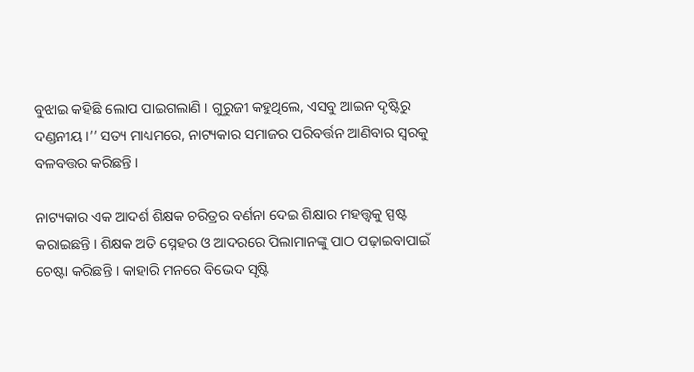ବୁଝାଇ କହିଛି ଲୋପ ପାଇଗଲାଣି । ଗୁରୁଜୀ କହୁଥିଲେ, ଏସବୁ ଆଇନ ଦୃଷ୍ଟିରୁ ଦଣ୍ଡନୀୟ ।’’ ସତ୍ୟ ମାଧ୍ୟମରେ, ନାଟ୍ୟକାର ସମାଜର ପରିବର୍ତ୍ତନ ଆଣିବାର ସ୍ବରକୁ ବଳବତ୍ତର କରିଛନ୍ତି ।

ନାଟ୍ୟକାର ଏକ ଆଦର୍ଶ ଶିକ୍ଷକ ଚରିତ୍ରର ବର୍ଣନା ଦେଇ ଶିକ୍ଷାର ମହତ୍ତ୍ଵକୁ ସ୍ପଷ୍ଟ କରାଇଛନ୍ତି । ଶିକ୍ଷକ ଅତି ସ୍ନେହର ଓ ଆଦରରେ ପିଲାମାନଙ୍କୁ ପାଠ ପଢ଼ାଇବାପାଇଁ ଚେଷ୍ଟା କରିଛନ୍ତି । କାହାରି ମନରେ ବିଭେଦ ସୃଷ୍ଟି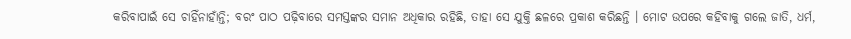କରିବାପାଇଁ ସେ ଚାହିଁନାହାଁନ୍ତି; ବରଂ ପାଠ ପଢ଼ିବାରେ ସମସ୍ତଙ୍କର ସମାନ ଅଧିକାର ରହିଛି, ତାହା ସେ ଯୁକ୍ତି ଛଳରେ ପ୍ରକାଶ କରିଛନ୍ତି । ମୋଟ ଉପରେ କହିବାକୁ ଗଲେ ଜାତି, ଧର୍ମ,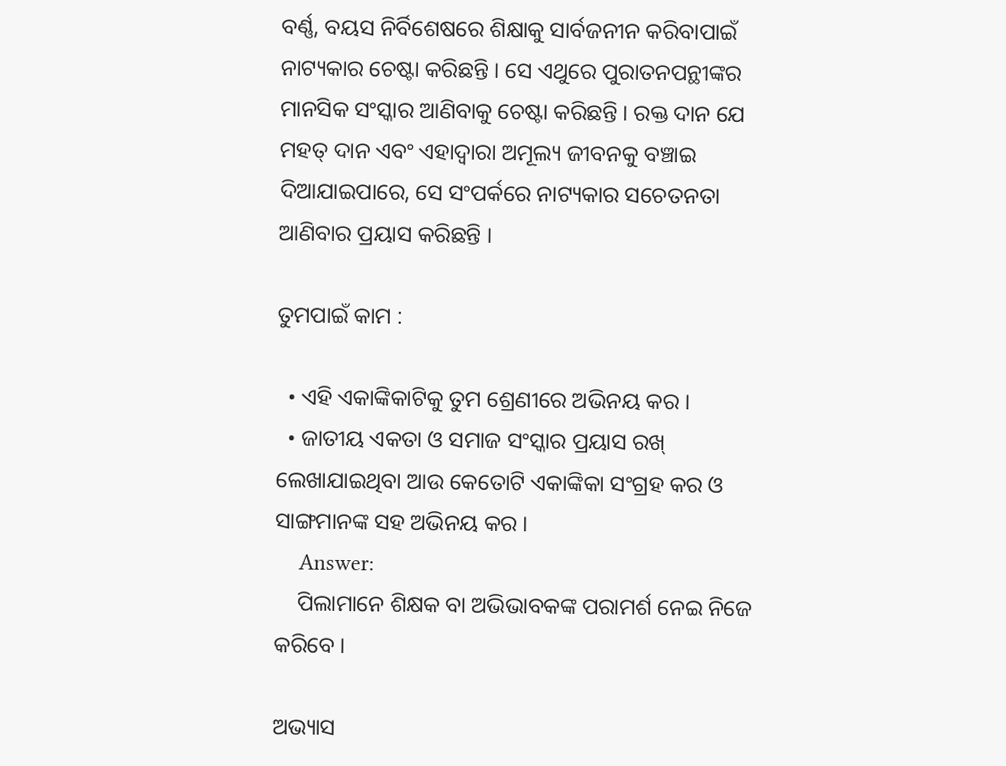ବର୍ଣ୍ଣ, ବୟସ ନିର୍ବିଶେଷରେ ଶିକ୍ଷାକୁ ସାର୍ବଜନୀନ କରିବାପାଇଁ ନାଟ୍ୟକାର ଚେଷ୍ଟା କରିଛନ୍ତି । ସେ ଏଥୁରେ ପୁରାତନପନ୍ଥୀଙ୍କର ମାନସିକ ସଂସ୍କାର ଆଣିବାକୁ ଚେଷ୍ଟା କରିଛନ୍ତି । ରକ୍ତ ଦାନ ଯେ ମହତ୍ ଦାନ ଏବଂ ଏହାଦ୍ଵାରା ଅମୂଲ୍ୟ ଜୀବନକୁ ବଞ୍ଚାଇ ଦିଆଯାଇପାରେ, ସେ ସଂପର୍କରେ ନାଟ୍ୟକାର ସଚେତନତା ଆଣିବାର ପ୍ରୟାସ କରିଛନ୍ତି ।

ତୁମପାଇଁ କାମ :

  • ଏହି ଏକାଙ୍କିକାଟିକୁ ତୁମ ଶ୍ରେଣୀରେ ଅଭିନୟ କର ।
  • ଜାତୀୟ ଏକତା ଓ ସମାଜ ସଂସ୍କାର ପ୍ରୟାସ ରଖ୍ ଲେଖାଯାଇଥିବା ଆଉ କେତୋଟି ଏକାଙ୍କିକା ସଂଗ୍ରହ କର ଓ ସାଙ୍ଗମାନଙ୍କ ସହ ଅଭିନୟ କର ।
    Answer:
    ପିଲାମାନେ ଶିକ୍ଷକ ବା ଅଭିଭାବକଙ୍କ ପରାମର୍ଶ ନେଇ ନିଜେ କରିବେ ।

ଅଭ୍ୟାସ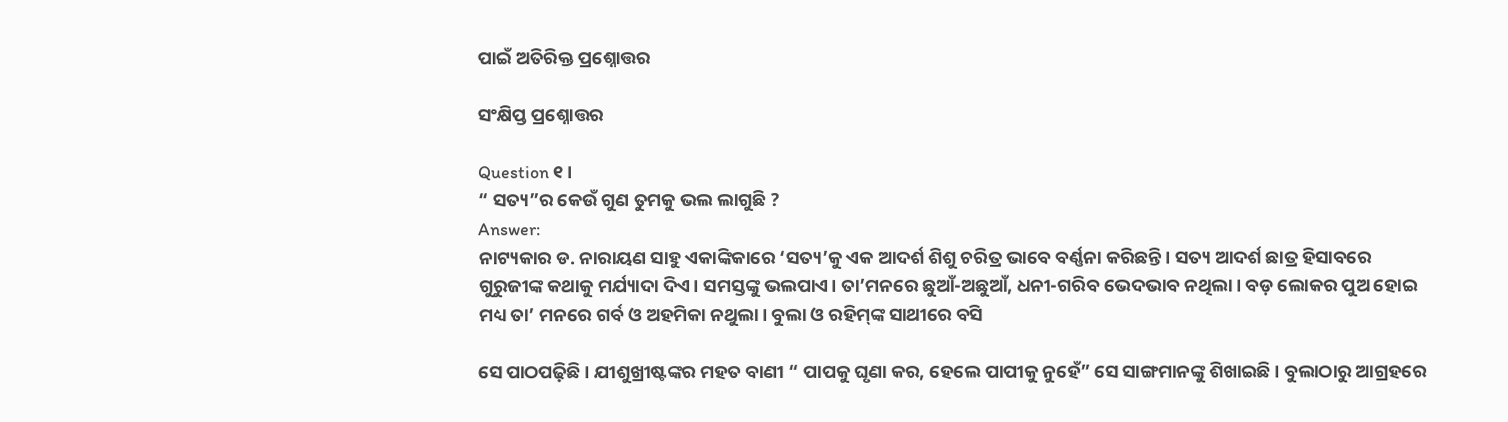ପାଇଁ ଅତିରିକ୍ତ ପ୍ରଶ୍ନୋତ୍ତର

ସଂକ୍ଷିପ୍ତ ପ୍ରଶ୍ନୋତ୍ତର

Question ୧।
“ ସତ୍ୟ”ର କେଉଁ ଗୁଣ ତୁମକୁ ଭଲ ଲାଗୁଛି ?
Answer:
ନାଟ୍ୟକାର ଡ. ନାରାୟଣ ସାହୁ ଏକାଙ୍କିକାରେ ‘ସତ୍ୟ’କୁ ଏକ ଆଦର୍ଶ ଶିଶୁ ଚରିତ୍ର ଭାବେ ବର୍ଣ୍ଣନା କରିଛନ୍ତି । ସତ୍ୟ ଆଦର୍ଶ ଛାତ୍ର ହିସାବରେ ଗୁରୁଜୀଙ୍କ କଥାକୁ ମର୍ଯ୍ୟାଦା ଦିଏ। ସମସ୍ତଙ୍କୁ ଭଲପାଏ। ତା’ମନରେ ଛୁଆଁ-ଅଛୁଆଁ, ଧନୀ-ଗରିବ ଭେଦଭାବ ନଥିଲା। ବଡ଼ ଲୋକର ପୁଅ ହୋଇ ମଧ୍ୟ ତା’ ମନରେ ଗର୍ବ ଓ ଅହମିକା ନଥୁଲା। ବୁଲା ଓ ରହିମ୍‌ଙ୍କ ସାଥୀରେ ବସି

ସେ ପାଠପଢ଼ିଛି । ଯୀଶୁଖ୍ରୀଷ୍ଟଙ୍କର ମହତ ବାଣୀ “ ପାପକୁ ଘୃଣା କର, ହେଲେ ପାପୀକୁ ନୁହେଁ” ସେ ସାଙ୍ଗମାନଙ୍କୁ ଶିଖାଇଛି । ବୁଲାଠାରୁ ଆଗ୍ରହରେ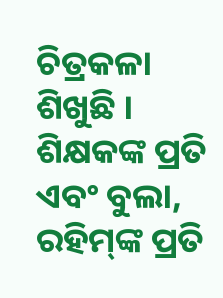ଚିତ୍ରକଳା ଶିଖୁଛି । ଶିକ୍ଷକଙ୍କ ପ୍ରତି ଏବଂ ବୁଲା, ରହିମ୍‌ଙ୍କ ପ୍ରତି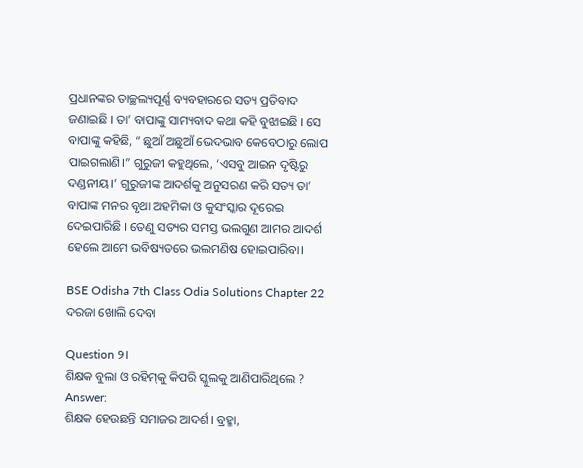ପ୍ରଧାନଙ୍କର ତାଚ୍ଛଲ୍ୟପୂର୍ଣ୍ଣ ବ୍ୟବହାରରେ ସତ୍ୟ ପ୍ରତିବାଦ ଜଣାଇଛି । ତା’ ବାପାଙ୍କୁ ସାମ୍ୟବାଦ କଥା କହି ବୁଝାଇଛି । ସେ ବାପାଙ୍କୁ କହିଛି, “ ଛୁଆଁ ଅଛୁଆଁ ଭେଦଭାବ କେବେଠାରୁ ଲୋପ ପାଇଗଲାଣି।” ଗୁରୁଜୀ କହୁଥିଲେ, ‘ଏସବୁ ଆଇନ ଦୃଷ୍ଟିରୁ ଦଣ୍ଡନୀୟ।’ ଗୁରୁଜୀଙ୍କ ଆଦର୍ଶକୁ ଅନୁସରଣ କରି ସତ୍ୟ ତା’ ବାପାଙ୍କ ମନର ବୃଥା ଅହମିକା ଓ କୁସଂସ୍କାର ଦୂରେଇ ଦେଇପାରିଛି । ତେଣୁ ସତ୍ୟର ସମସ୍ତ ଭଲଗୁଣ ଆମର ଆଦର୍ଶ ହେଲେ ଆମେ ଭବିଷ୍ୟତରେ ଭଲମଣିଷ ହୋଇପାରିବା।

BSE Odisha 7th Class Odia Solutions Chapter 22 ଦରଜା ଖୋଲି ଦେବା

Question ୨।
ଶିକ୍ଷକ ବୁଲା ଓ ରହିମ୍‌କୁ କିପରି ସ୍କୁଲକୁ ଆଣିପାରିଥିଲେ ?
Answer:
ଶିକ୍ଷକ ହେଉଛନ୍ତି ସମାଜର ଆଦର୍ଶ। ବ୍ରହ୍ମା,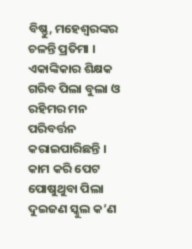ବିଷ୍ଣୁ, ମହେଶ୍ବରଙ୍କର ଚଳନ୍ତି ପ୍ରତିମା । ଏକାଙ୍କିକାର ଶିକ୍ଷକ ଗରିବ ପିଲା ବୁଲା ଓ ରହିମର ମନ ପରିବର୍ତ୍ତନ କରାଇପାରିଛନ୍ତି । କାମ କରି ପେଟ ପୋଷୁଥୁବା ପିଲା ଦୁଇଜଣ ସ୍କୁଲ କ’ଣ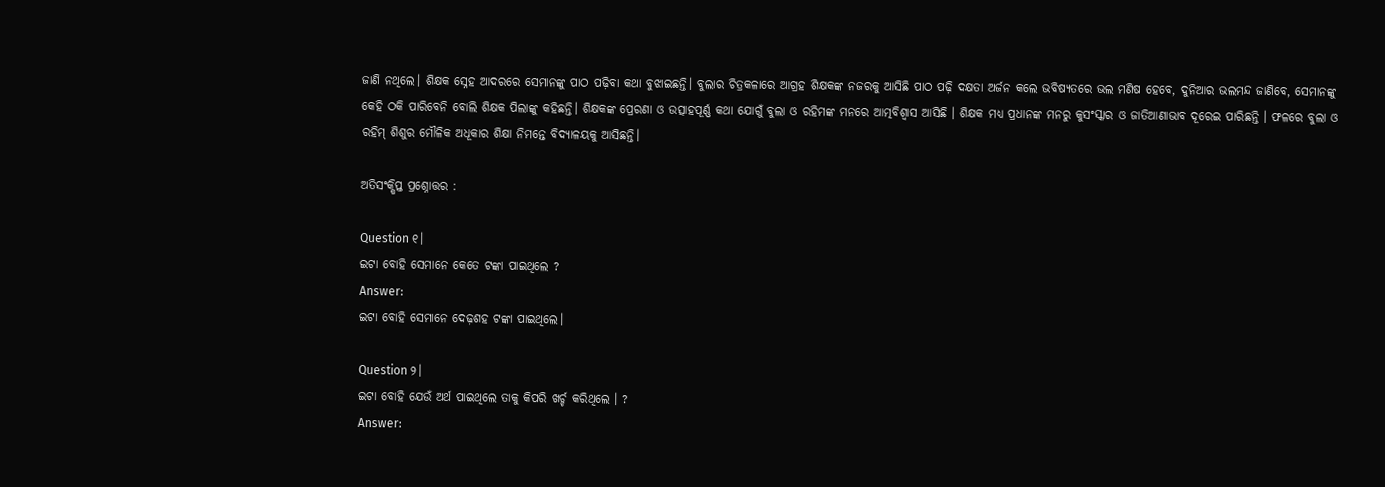ଜାଣି ନଥିଲେ। ଶିକ୍ଷକ ସ୍ନେହ ଆଦରରେ ସେମାନଙ୍କୁ ପାଠ ପଢ଼ିବା କଥା ବୁଝାଇଛନ୍ତି। ବୁଲାର ଚିତ୍ରକଳାରେ ଆଗ୍ରହ ଶିକ୍ଷକଙ୍କ ନଜରକୁ ଆସିଛି ପାଠ ପଢ଼ି ଦକ୍ଷତା ଅର୍ଜନ କଲେ ଭବିଷ୍ୟତରେ ଭଲ ମଣିଷ ହେବେ, ଦୁନିଆର ଭଲମନ୍ଦ ଜାଣିବେ, ସେମାନଙ୍କୁ କେହି ଠକି ପାରିବେନି ବୋଲି ଶିକ୍ଷକ ପିଲାଙ୍କୁ କହିଛନ୍ତି। ଶିକ୍ଷକଙ୍କ ପ୍ରେରଣା ଓ ଉତ୍ସାହପୂର୍ଣ୍ଣ କଥା ଯୋଗୁଁ ବୁଲା ଓ ରହିମଙ୍କ ମନରେ ଆତ୍ମବିଶ୍ଵାସ ଆସିଛି । ଶିକ୍ଷକ ମଧ୍ଯ ପ୍ରଧାନଙ୍କ ମନରୁ କୁସଂସ୍କାର ଓ ଜାତିଆଣାଭାବ ଦୂରେଇ ପାରିଛନ୍ତି । ଫଳରେ ବୁଲା ଓ ରହିମ୍ ଶିଶୁର ମୌଳିକ ଅଧୂକାର ଶିକ୍ଷା ନିମନ୍ତେ ବିଦ୍ୟାଳୟକୁ ଆସିଛନ୍ତି।

ଅତିସଂକ୍ଷିପ୍ତ ପ୍ରଶ୍ନୋତ୍ତର :

Question ୧।
ଇଟା ବୋହି ସେମାନେ କେତେ ଟଙ୍କା ପାଇଥିଲେ ?
Answer:
ଇଟା ବୋହି ସେମାନେ ଦେଢ଼ଶହ ଟଙ୍କା ପାଇଥିଲେ।

Question ୨।
ଇଟା ବୋହି ଯେଉଁ ଅର୍ଥ ପାଇଥିଲେ ତାକୁ କିପରି ଖର୍ଚ୍ଚ କରିଥିଲେ । ?
Answer: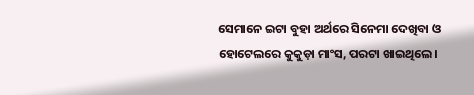ସେମାନେ ଇଟା ବୁହା ଅର୍ଥରେ ସିନେମା ଦେଖିବା ଓ ହୋଟେଲରେ କୁକୁଡ଼ା ମାଂସ, ପରଟା ଖାଇଥିଲେ।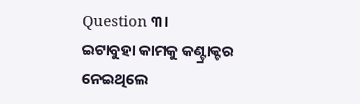Question ୩।
ଇଟାବୁହା କାମକୁ କଣ୍ଟ୍ରାକ୍ଟର ନେଇଥିଲେ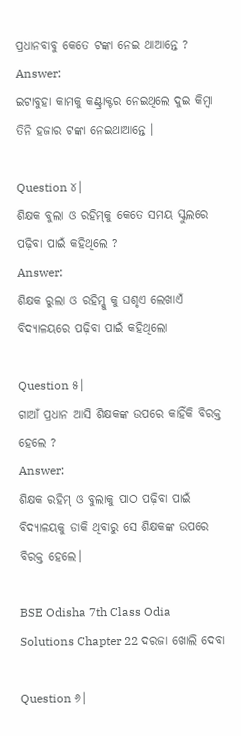ପ୍ରଧାନବାବୁ କେତେ ଟଙ୍କା ନେଇ ଥାଆନ୍ତେ ?
Answer:
ଇଟାବୁହା କାମକୁ କଣ୍ଟ୍ରାକ୍ଟର ନେଇଥିଲେ ଦୁଇ କିମ୍ବା ତିନି ହଜାର ଟଙ୍କା ନେଇଥାଆନ୍ତେ ।

Question ୪।
ଶିକ୍ଷକ ବୁଲା ଓ ରହିମ୍‌କୁ କେତେ ସମୟ ସ୍କୁଲରେ ପଢ଼ିବା ପାଇଁ କହିଥିଲେ ?
Answer:
ଶିକ୍ଷକ ରୁଲା ଓ ରହିମ୍କୁ କୁ ଘଶୃଏ ଲେଖାଏଁ ବିଦ୍ୟାଳୟରେ ପଢ଼ିବା ପାଇଁ କହିଥିଲୋ

Question ୫।
ଗାଆଁ ପ୍ରଧାନ ଆସି ଶିକ୍ଷକଙ୍କ ଉପରେ କାହିଁକି ବିରକ୍ତ ହେଲେ ?
Answer:
ଶିକ୍ଷକ ରହିମ୍ ଓ ବୁଲାକୁ ପାଠ ପଢ଼ିବା ପାଇଁ ବିଦ୍ୟାଳୟକୁ ଡାକି ଥିବାରୁ ସେ ଶିକ୍ଷକଙ୍କ ଉପରେ ବିରକ୍ତ ହେଲେ।

BSE Odisha 7th Class Odia Solutions Chapter 22 ଦରଜା ଖୋଲି ଦେବା

Question ୬।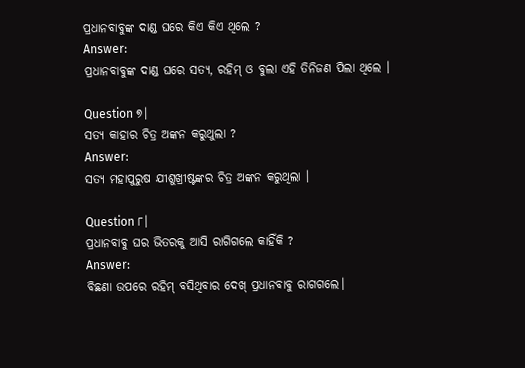ପ୍ରଧାନବାବୁଙ୍କ ଦାଣ୍ଡ ଘରେ କିଏ କିଏ ଥିଲେ ?
Answer:
ପ୍ରଧାନବାବୁଙ୍କ ଦାଣ୍ଡ ଘରେ ସତ୍ୟ, ରହିମ୍ ଓ ବୁଲା ଏହି ତିନିଜଣ ପିଲା ଥିଲେ ।

Question ୭।
ସତ୍ୟ କାହାର ଚିତ୍ର ଅଙ୍କନ କରୁଥୁଲା ?
Answer:
ସତ୍ୟ ମହାପୁରୁଷ ଯୀଶୁଖ୍ରୀଷ୍ଟଙ୍କର ଚିତ୍ର ଅଙ୍କନ କରୁଥିଲା ।

Question ୮।
ପ୍ରଧାନବାବୁ ଘର ଭିତରକୁ ଆସି ରାଗିଗଲେ କାହିଁକି ?
Answer:
ବିଛଣା ଉପରେ ରହିମ୍ ବସିଥିବାର ଦେଖ୍ ପ୍ରଧାନବାବୁ ରାଗଗଲେ।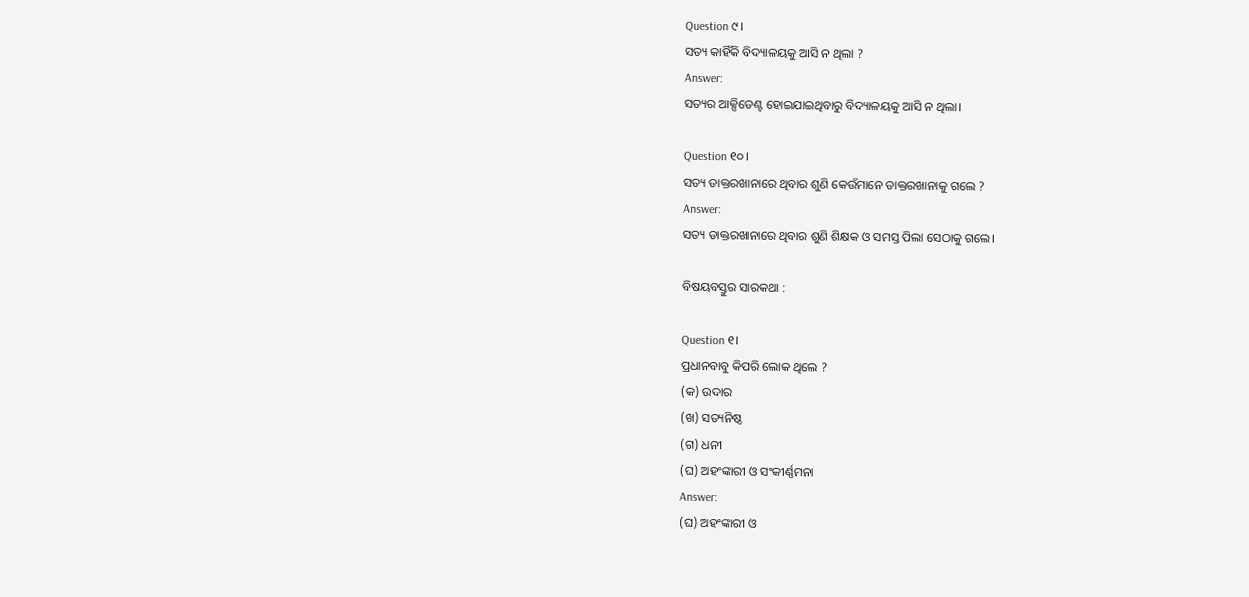Question ୯।
ସତ୍ୟ କାହିଁକି ବିଦ୍ୟାଳୟକୁ ଆସି ନ ଥିଲା ?
Answer:
ସତ୍ୟର ଆକ୍ସିଡେଣ୍ଟ ହୋଇଯାଇଥିବାରୁ ବିଦ୍ୟାଳୟକୁ ଆସି ନ ଥିଲା।

Question ୧୦।
ସତ୍ୟ ଡାକ୍ତରଖାନାରେ ଥିବାର ଶୁଣି କେଉଁମାନେ ଡାକ୍ତରଖାନାକୁ ଗଲେ ?
Answer:
ସତ୍ୟ ଡାକ୍ତରଖାନାରେ ଥିବାର ଶୁଣି ଶିକ୍ଷକ ଓ ସମସ୍ତ ପିଲା ସେଠାକୁ ଗଲେ।

ବିଷୟବସ୍ତୁର ସାରକଥା :

Question ୧।
ପ୍ରଧାନବାବୁ କିପରି ଲୋକ ଥିଲେ ?
(କ) ଉଦାର
(ଖ) ସତ୍ୟନିଷ୍ଠ
(ଗ) ଧନୀ
(ଘ) ଅହଂଙ୍କାରୀ ଓ ସଂକୀର୍ଣ୍ଣମନା
Answer:
(ଘ) ଅହଂଙ୍କାରୀ ଓ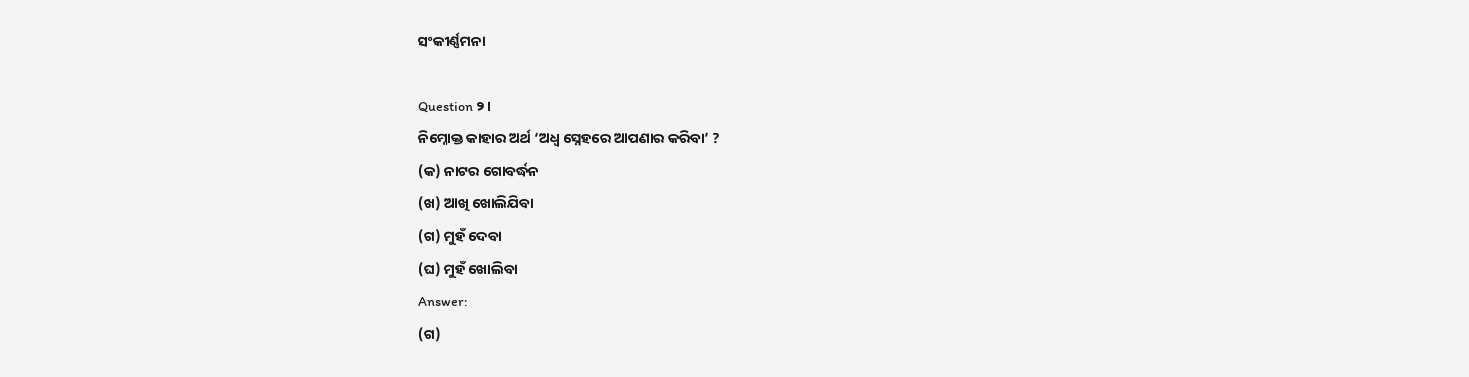ସଂକୀର୍ଣ୍ଣମନା

Question ୨।
ନିମ୍ନୋକ୍ତ କାହାର ଅର୍ଥ ‘ଅଧ୍ଵ ସ୍ନେହରେ ଆପଣାର କରିବା’ ?
(କ) ନାଟର ଗୋବର୍ଦ୍ଧନ
(ଖ) ଆଖି ଖୋଲିଯିବା
(ଗ) ମୁହଁ ଦେବା
(ଘ) ମୁହଁ ଖୋଲିବା
Answer:
(ଗ)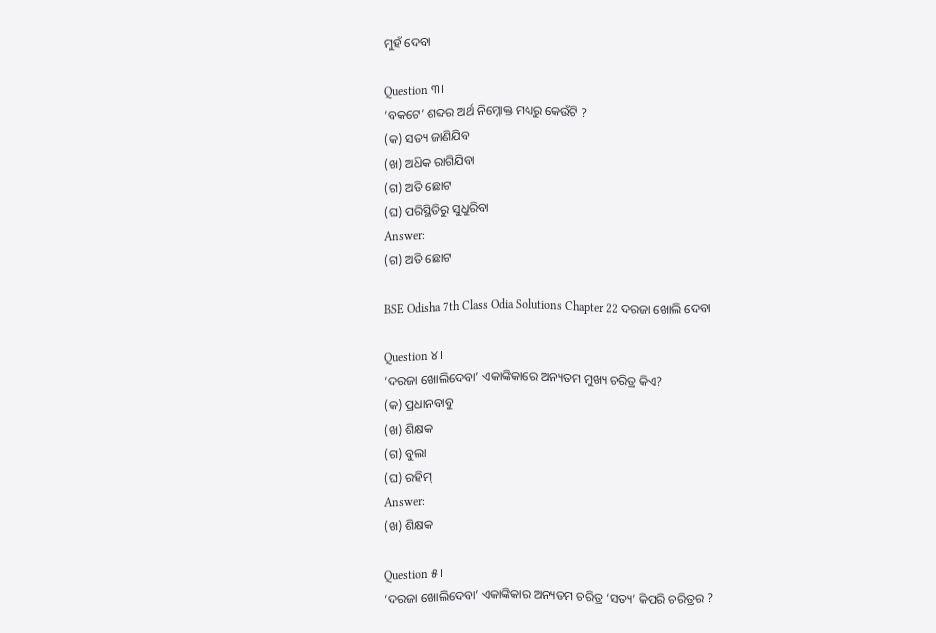ମୁହଁ ଦେବା

Question ୩।
‘ବକଟେ’ ଶବ୍ଦର ଅର୍ଥ ନିମ୍ନୋକ୍ତ ମଧ୍ୟରୁ କେଉଁଟି ?
(କ) ସତ୍ୟ ଜାଣିଯିବ
(ଖ) ଅଧ‌ିକ ରାଗିଯିବା
(ଗ) ଅତି ଛୋଟ
(ଘ) ପରିସ୍ଥିତିରୁ ସୁଧୁରିବା
Answer:
(ଗ) ଅତି ଛୋଟ

BSE Odisha 7th Class Odia Solutions Chapter 22 ଦରଜା ଖୋଲି ଦେବା

Question ୪।
‘ଦରଜା ଖୋଲିଦେବା’ ଏକାଙ୍କିକାରେ ଅନ୍ୟତମ ମୁଖ୍ୟ ଚରିତ୍ର କିଏ?
(କ) ପ୍ରଧାନବାବୁ
(ଖ) ଶିକ୍ଷକ
(ଗ) ବୁଲା
(ଘ) ରହିମ୍
Answer:
(ଖ) ଶିକ୍ଷକ

Question ୫।
‘ଦରଜା ଖୋଲିଦେବା’ ଏକାଙ୍କିକାର ଅନ୍ୟତମ ଚରିତ୍ର ‘ସତ୍ୟ’ କିପରି ଚରିତ୍ରର ?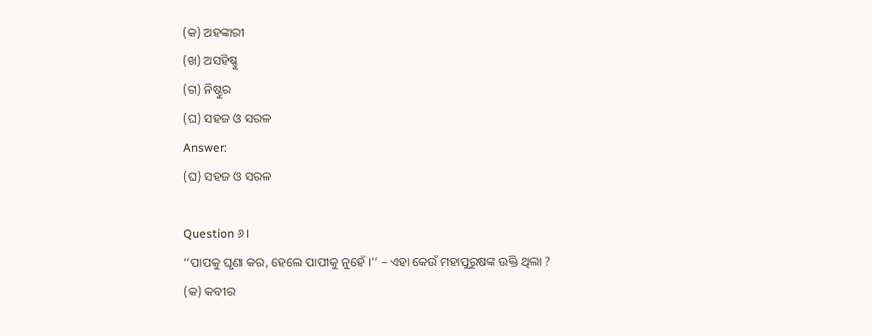(କ) ଅହଙ୍କାରୀ
(ଖ) ଅସହିଷ୍ଣୁ
(ଗ) ନିଷ୍ଠୁର
(ଘ) ସହଜ ଓ ସରଳ
Answer:
(ଘ) ସହଜ ଓ ସରଳ

Question ୬।
‘‘ପାପକୁ ଘୃଣା କର, ହେଲେ ପାପୀକୁ ନୁହେଁ ।’’ – ଏହା କେଉଁ ମହାପୁରୁଷଙ୍କ ଉକ୍ତି ଥିଲା ?
(କ) କବୀର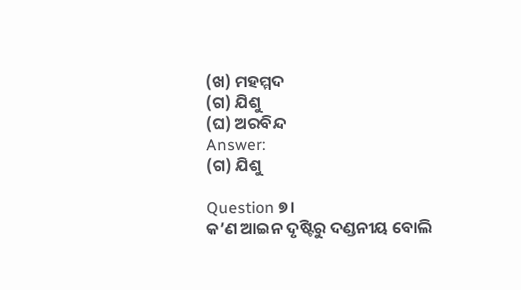(ଖ) ମହମ୍ମଦ
(ଗ) ଯିଶୁ
(ଘ) ଅରବିନ୍ଦ
Answer:
(ଗ) ଯିଶୁ

Question ୭।
କ’ଣ ଆଇନ ଦୃଷ୍ଟିରୁ ଦଣ୍ଡନୀୟ ବୋଲି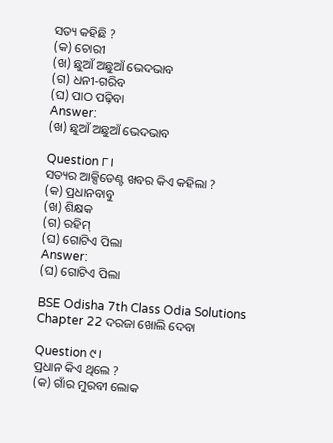ସତ୍ୟ କହିଛି ?
(କ) ଚୋରୀ
(ଖ) ଛୁଆଁ ଅଛୁଆଁ ଭେଦଭାବ
(ଗ) ଧନୀ-ଗରିବ
(ଘ) ପାଠ ପଢ଼ିବା
Answer:
(ଖ) ଛୁଆଁ ଅଛୁଆଁ ଭେଦଭାବ

Question ୮।
ସତ୍ୟର ଆକ୍ସିଡେଣ୍ଟ ଖବର କିଏ କହିଲା ?
(କ) ପ୍ରଧାନବାବୁ
(ଖ) ଶିକ୍ଷକ
(ଗ) ରହିମ୍
(ଘ) ଗୋଟିଏ ପିଲା
Answer:
(ଘ) ଗୋଟିଏ ପିଲା

BSE Odisha 7th Class Odia Solutions Chapter 22 ଦରଜା ଖୋଲି ଦେବା

Question ୯।
ପ୍ରଧାନ କିଏ ଥିଲେ ?
(କ) ଗାଁର ମୁରବୀ ଲୋକ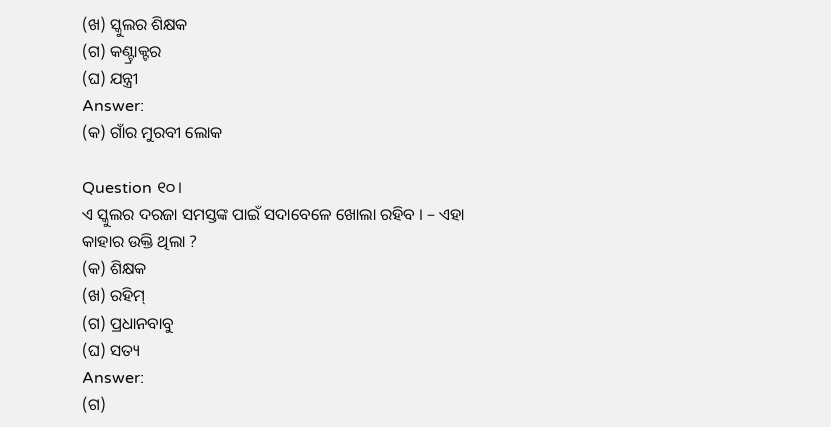(ଖ) ସ୍କୁଲର ଶିକ୍ଷକ
(ଗ) କଣ୍ଟ୍ରାକ୍ଟର
(ଘ) ଯନ୍ତ୍ରୀ
Answer:
(କ) ଗାଁର ମୁରବୀ ଲୋକ

Question ୧୦।
ଏ ସ୍କୁଲର ଦରଜା ସମସ୍ତଙ୍କ ପାଇଁ ସଦାବେଳେ ଖୋଲା ରହିବ । – ଏହା କାହାର ଉକ୍ତି ଥିଲା ?
(କ) ଶିକ୍ଷକ
(ଖ) ରହିମ୍
(ଗ) ପ୍ରଧାନବାବୁ
(ଘ) ସତ୍ୟ
Answer:
(ଗ)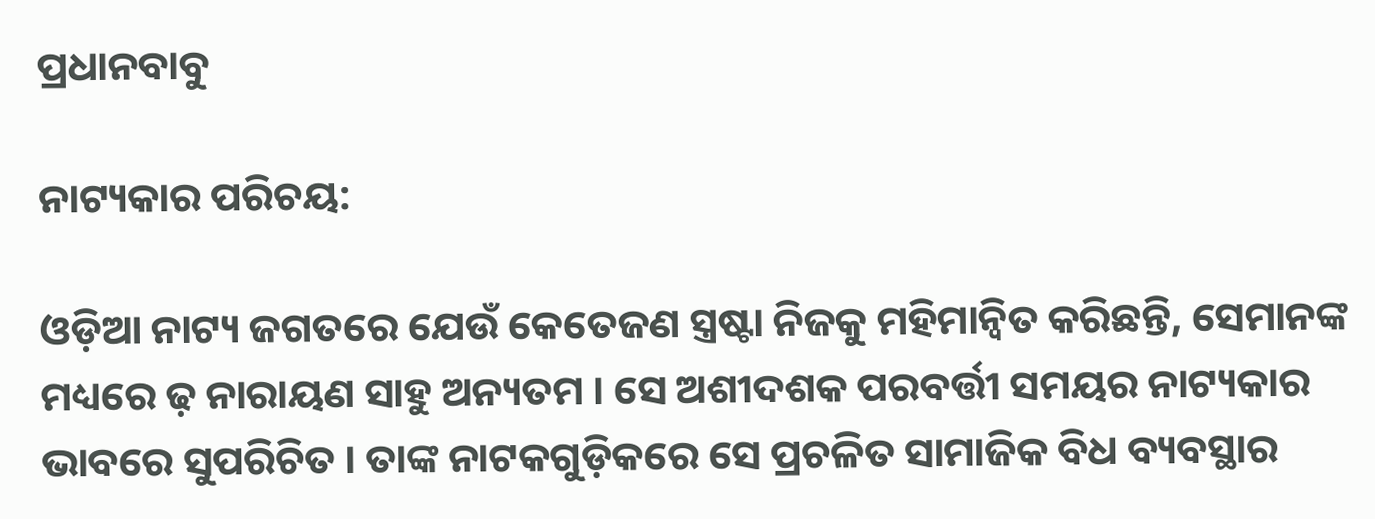ପ୍ରଧାନବାବୁ

ନାଟ୍ୟକାର ପରିଚୟ:

ଓଡ଼ିଆ ନାଟ୍ୟ ଜଗତରେ ଯେଉଁ କେତେଜଣ ସ୍ତ୍ରଷ୍ଟା ନିଜକୁ ମହିମାନ୍ବିତ କରିଛନ୍ତି, ସେମାନଙ୍କ ମଧ୍ୟରେ ଢ଼ ନାରାୟଣ ସାହୁ ଅନ୍ୟତମ । ସେ ଅଶୀଦଶକ ପରବର୍ତ୍ତୀ ସମୟର ନାଟ୍ୟକାର ଭାବରେ ସୁପରିଚିତ । ତାଙ୍କ ନାଟକଗୁଡ଼ିକରେ ସେ ପ୍ରଚଳିତ ସାମାଜିକ ବିଧ ବ୍ୟବସ୍ଥାର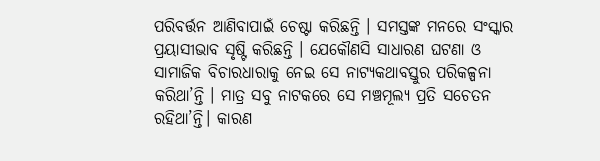ପରିବର୍ତ୍ତନ ଆଣିବାପାଇଁ ଚେଷ୍ଟା କରିଛନ୍ତି । ସମସ୍ତଙ୍କ ମନରେ ସଂସ୍କାର ପ୍ରୟାସୀଭାବ ସୃଷ୍ଟି କରିଛନ୍ତି । ଯେକୌଣସି ସାଧାରଣ ଘଟଣା ଓ ସାମାଜିକ ବିଚାରଧାରାକୁ ନେଇ ସେ ନାଟ୍ୟକଥାବସ୍ତୁର ପରିକଳ୍ପନା କରିଥା’ନ୍ତି । ମାତ୍ର ସବୁ ନାଟକରେ ସେ ମଞ୍ଚମୂଲ୍ୟ ପ୍ରତି ସଚେତନ ରହିଥା’ନ୍ତି। କାରଣ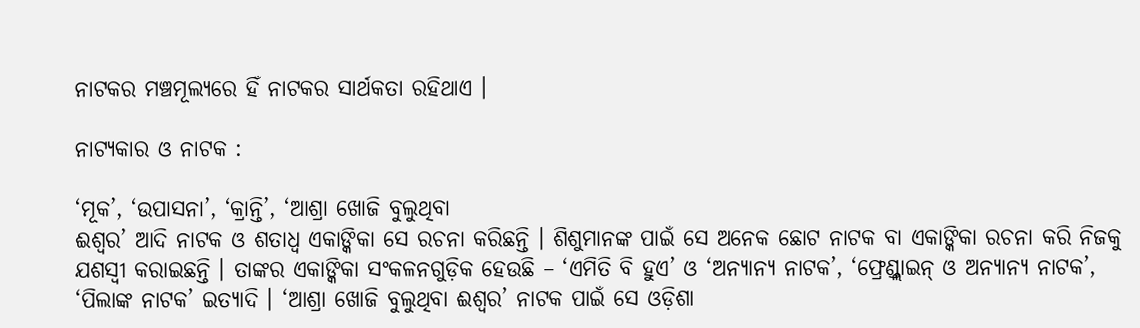ନାଟକର ମଞ୍ଚମୂଲ୍ୟରେ ହିଁ ନାଟକର ସାର୍ଥକତା ରହିଥାଏ ।

ନାଟ୍ୟକାର ଓ ନାଟକ :

‘ମୂକ’, ‘ଉପାସନା’, ‘କ୍ରାନ୍ତି’, ‘ଆଶ୍ରା ଖୋଜି ବୁଲୁଥିବା
ଈଶ୍ବର’ ଆଦି ନାଟକ ଓ ଶତାଧ୍ଵ ଏକାଙ୍କିକା ସେ ରଚନା କରିଛନ୍ତି । ଶିଶୁମାନଙ୍କ ପାଇଁ ସେ ଅନେକ ଛୋଟ ନାଟକ ବା ଏକାଙ୍କିକା ରଚନା କରି ନିଜକୁ ଯଶସ୍ୱୀ କରାଇଛନ୍ତି । ତାଙ୍କର ଏକାଙ୍କିକା ସଂକଳନଗୁଡ଼ିକ ହେଉଛି – ‘ଏମିତି ବି ହୁଏ’ ଓ ‘ଅନ୍ୟାନ୍ୟ ନାଟକ’, ‘ଫ୍ରେଣ୍ଡ୍ଲାଇନ୍ ଓ ଅନ୍ୟାନ୍ୟ ନାଟକ’, ‘ପିଲାଙ୍କ ନାଟକ’ ଇତ୍ୟାଦି । ‘ଆଶ୍ରା ଖୋଜି ବୁଲୁଥିବା ଈଶ୍ବର’ ନାଟକ ପାଇଁ ସେ ଓଡ଼ିଶା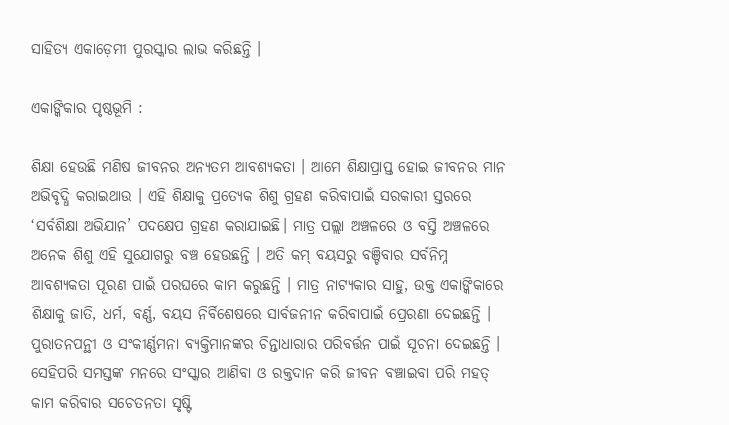ସାହିତ୍ୟ ଏକାଡ଼େମୀ ପୁରସ୍କାର ଲାଭ କରିଛନ୍ତି ।

ଏକାଙ୍କିକାର ପୃଷ୍ଠଭୂମି :

ଶିକ୍ଷା ହେଉଛି ମଣିଷ ଜୀବନର ଅନ୍ୟତମ ଆବଶ୍ୟକତା । ଆମେ ଶିକ୍ଷାପ୍ରାପ୍ତ ହୋଇ ଜୀବନର ମାନ ଅଭିବୃଦ୍ଧି କରାଇଥାଉ । ଏହି ଶିକ୍ଷାକୁ ପ୍ରତ୍ୟେକ ଶିଶୁ ଗ୍ରହଣ କରିବାପାଇଁ ସରକାରୀ ସ୍ତରରେ ‘ସର୍ବଶିକ୍ଷା ଅଭିଯାନ’ ପଦକ୍ଷେପ ଗ୍ରହଣ କରାଯାଇଛି। ମାତ୍ର ପଲ୍ଲା ଅଞ୍ଚଳରେ ଓ ବସ୍ତି ଅଞ୍ଚଳରେ ଅନେକ ଶିଶୁ ଏହି ସୁଯୋଗରୁ ବଞ୍ଚ ହେଉଛନ୍ତି । ଅତି କମ୍ ବୟସରୁ ବଞ୍ଚିବାର ସର୍ବନିମ୍ନ ଆବଶ୍ୟକତା ପୂରଣ ପାଇଁ ପରଘରେ କାମ କରୁଛନ୍ତି । ମାତ୍ର ନାଟ୍ୟକାର ସାହୁ, ଉକ୍ତ ଏକାଙ୍କିକାରେ ଶିକ୍ଷାକୁ ଜାତି, ଧର୍ମ, ବର୍ଣ୍ଣ, ବୟସ ନିର୍ବିଶେଷରେ ସାର୍ବଜନୀନ କରିବାପାଇଁ ପ୍ରେରଣା ଦେଇଛନ୍ତି । ପୁରାତନପନ୍ଥୀ ଓ ସଂକୀର୍ଣ୍ଣମନା ବ୍ୟକ୍ତିମାନଙ୍କର ଚିନ୍ତାଧାରାର ପରିବର୍ତ୍ତନ ପାଇଁ ସୂଚନା ଦେଇଛନ୍ତି । ସେହିପରି ସମସ୍ତଙ୍କ ମନରେ ସଂସ୍କାର ଆଣିବା ଓ ରକ୍ତଦାନ କରି ଜୀବନ ବଞ୍ଚାଇବା ପରି ମହତ୍ କାମ କରିବାର ସଚେତନତା ସୃଷ୍ଟି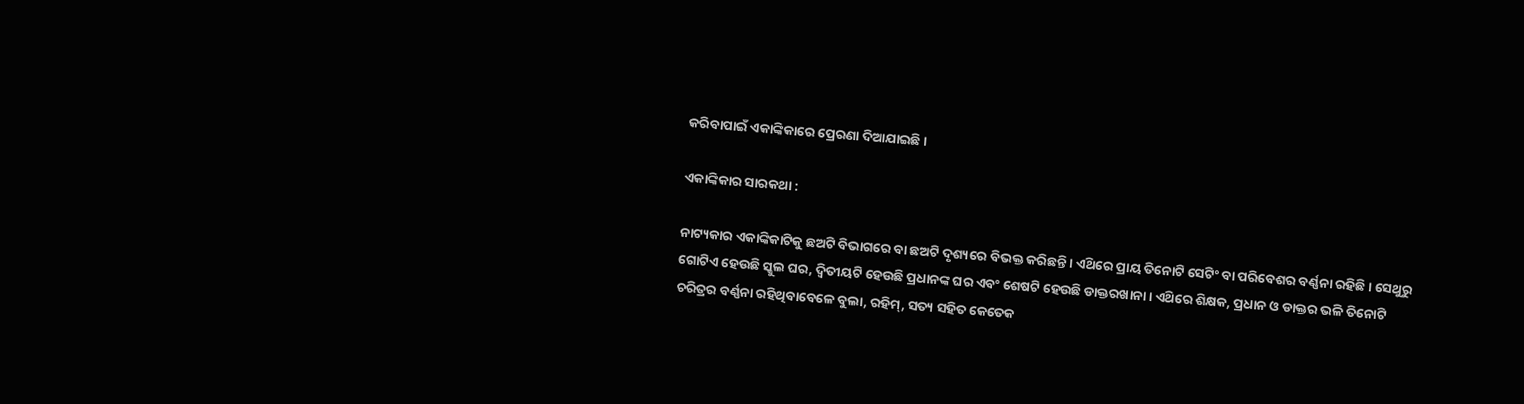କରିବାପାଇଁ ଏକାଙ୍କିକାରେ ପ୍ରେରଣା ଦିଆଯାଇଛି ।

ଏକାଙ୍କିକାର ସାରକଥା :

ନାଟ୍ୟକାର ଏକାଙ୍କିକାଟିକୁ ଛଅଟି ବିଭାଗରେ ବା ଛଅଟି ଦୃଶ୍ୟରେ ବିଭକ୍ତ କରିଛନ୍ତି । ଏଥ‌ିରେ ପ୍ରାୟ ତିନୋଟି ସେଟିଂ ବା ପରିବେଶର ବର୍ଣ୍ଣନା ରହିଛି । ସେଥୁରୁ ଗୋଟିଏ ହେଉଛି ସ୍କୁଲ ଘର, ଦ୍ଵିତୀୟଟି ହେଉଛି ପ୍ରଧାନଙ୍କ ଘର ଏବଂ ଶେଷଟି ହେଉଛି ଡାକ୍ତରଖାନା । ଏଥ‌ିରେ ଶିକ୍ଷକ, ପ୍ରଧାନ ଓ ଡାକ୍ତର ଭଳି ତିନୋଟି ଚରିତ୍ରର ବର୍ଣ୍ଣନା ରହିଥିବାବେଳେ ବୁଲା, ରହିମ୍, ସତ୍ୟ ସହିତ କେତେକ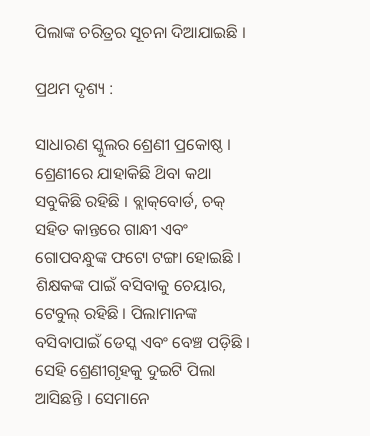ପିଲାଙ୍କ ଚରିତ୍ରର ସୂଚନା ଦିଆଯାଇଛି ।

ପ୍ରଥମ ଦୃଶ୍ୟ :

ସାଧାରଣ ସ୍କୁଲର ଶ୍ରେଣୀ ପ୍ରକୋଷ୍ଠ । ଶ୍ରେଣୀରେ ଯାହାକିଛି ଥ‌ିବା କଥା ସବୁକିଛି ରହିଛି । ବ୍ଲାକ୍‌ବୋର୍ଡ, ଚକ୍ ସହିତ କାନ୍ତରେ ଗାନ୍ଧୀ ଏବଂ ଗୋପବନ୍ଧୁଙ୍କ ଫଟୋ ଟଙ୍ଗା ହୋଇଛି । ଶିକ୍ଷକଙ୍କ ପାଇଁ ବସିବାକୁ ଚେୟାର, ଟେବୁଲ୍ ରହିଛି । ପିଲାମାନଙ୍କ ବସିବାପାଇଁ ଡେସ୍କ ଏବଂ ବେଞ୍ଚ ପଡ଼ିଛି । ସେହି ଶ୍ରେଣୀଗୃହକୁ ଦୁଇଟି ପିଲା ଆସିଛନ୍ତି । ସେମାନେ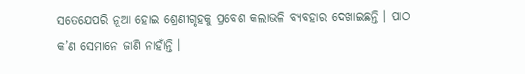ସତେଯେପରି ନୂଆ ହୋଇ ଶ୍ରେଣୀଗୃହକୁ ପ୍ରବେଶ କଲାଭଳି ବ୍ୟବହାର ଦେଖାଇଛନ୍ତି । ପାଠ କ’ଣ ସେମାନେ ଜାଣି ନାହାଁନ୍ତି ।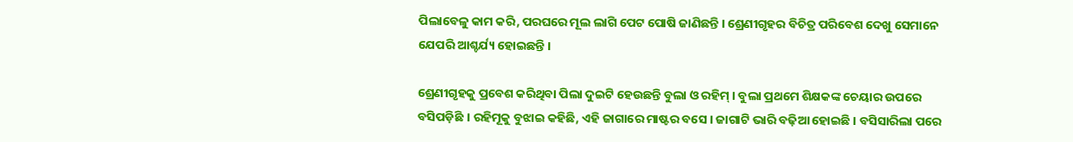ପିଲାବେଳୁ କାମ କରି, ପରଘରେ ମୂଲ ଲାଗି ପେଟ ପୋଷି ଜାଣିଛନ୍ତି । ଶ୍ରେଣୀଗୃହର ବିଚିତ୍ର ପରିବେଶ ଦେଖୁ ସେମାନେ ଯେପରି ଆଶ୍ଚର୍ଯ୍ୟ ହୋଇଛନ୍ତି ।

ଶ୍ରେଣୀଗୃହକୁ ପ୍ରବେଶ କରିଥିବା ପିଲା ଦୁଇଟି ହେଉଛନ୍ତି ବୁଲା ଓ ରହିମ୍ । ବୁଲା ପ୍ରଥମେ ଶିକ୍ଷକଙ୍କ ଚେୟାର ଉପରେ ବସିପଡ଼ିଛି । ରହିମୂକୁ ବୁଝାଇ କହିଛି, ଏହି ଜାଗାରେ ମାଷ୍ଟର ବସେ । ଜାଗାଟି ଭାରି ବଢ଼ିଆ ହୋଇଛି । ବସିସାରିଲା ପରେ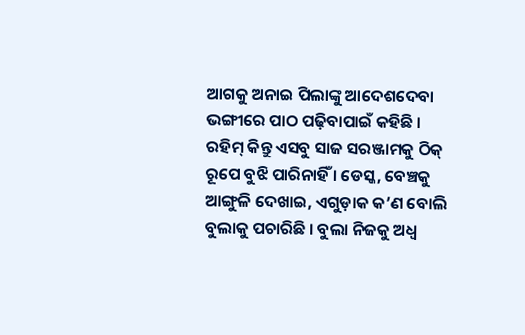ଆଗକୁ ଅନାଇ ପିଲାଙ୍କୁ ଆଦେଶଦେବା ଭଙ୍ଗୀରେ ପାଠ ପଢ଼ିବାପାଇଁ କହିଛି । ରହିମ୍ କିନ୍ତୁ ଏସବୁ ସାଜ ସରଞ୍ଜାମକୁ ଠିକ୍ ରୂପେ ବୁଝି ପାରିନାହିଁ । ଡେସ୍କ, ବେଞ୍ଚକୁ ଆଙ୍ଗୁଳି ଦେଖାଇ, ଏଗୁଡ଼ାକ କ’ଣ ବୋଲି ବୁଲାକୁ ପଚାରିଛି । ବୁଲା ନିଜକୁ ଅଧ୍ଵ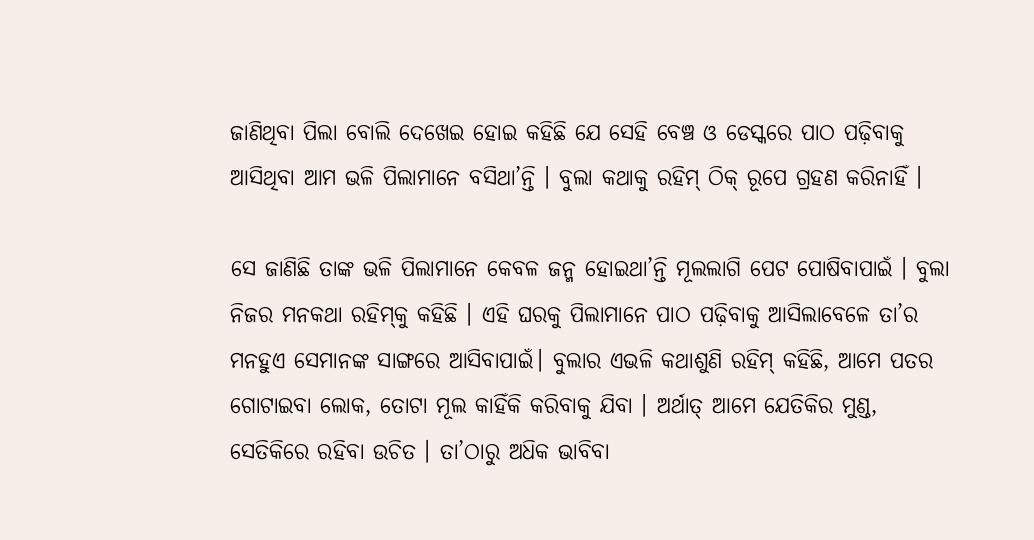ଜାଣିଥିବା ପିଲା ବୋଲି ଦେଖେଇ ହୋଇ କହିଛି ଯେ ସେହି ବେଞ୍ଚ ଓ ଡେସ୍କରେ ପାଠ ପଢ଼ିବାକୁ ଆସିଥିବା ଆମ ଭଳି ପିଲାମାନେ ବସିଥା’ନ୍ତି । ବୁଲା କଥାକୁ ରହିମ୍ ଠିକ୍ ରୂପେ ଗ୍ରହଣ କରିନାହିଁ ।

ସେ ଜାଣିଛି ତାଙ୍କ ଭଳି ପିଲାମାନେ କେବଳ ଜନ୍ମ ହୋଇଥା’ନ୍ତି ମୂଲଲାଗି ପେଟ ପୋଷିବାପାଇଁ । ବୁଲା ନିଜର ମନକଥା ରହିମ୍‌କୁ କହିଛି । ଏହି ଘରକୁ ପିଲାମାନେ ପାଠ ପଢ଼ିବାକୁ ଆସିଲାବେଳେ ତା’ର ମନହୁଏ ସେମାନଙ୍କ ସାଙ୍ଗରେ ଆସିବାପାଇଁ। ବୁଲାର ଏଭଳି କଥାଶୁଣି ରହିମ୍ କହିଛି, ଆମେ ପତର ଗୋଟାଇବା ଲୋକ, ତୋଟା ମୂଲ କାହିଁକି କରିବାକୁ ଯିବା । ଅର୍ଥାତ୍ ଆମେ ଯେତିକିର ମୁଣ୍ଡ, ସେତିକିରେ ରହିବା ଉଚିତ । ତା’ଠାରୁ ଅଧ‌ିକ ଭାବିବା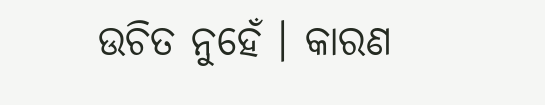ଉଚିତ ନୁହେଁ । କାରଣ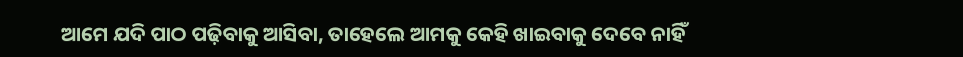ଆମେ ଯଦି ପାଠ ପଢ଼ିବାକୁ ଆସିବା, ତାହେଲେ ଆମକୁ କେହି ଖାଇବାକୁ ଦେବେ ନାହିଁ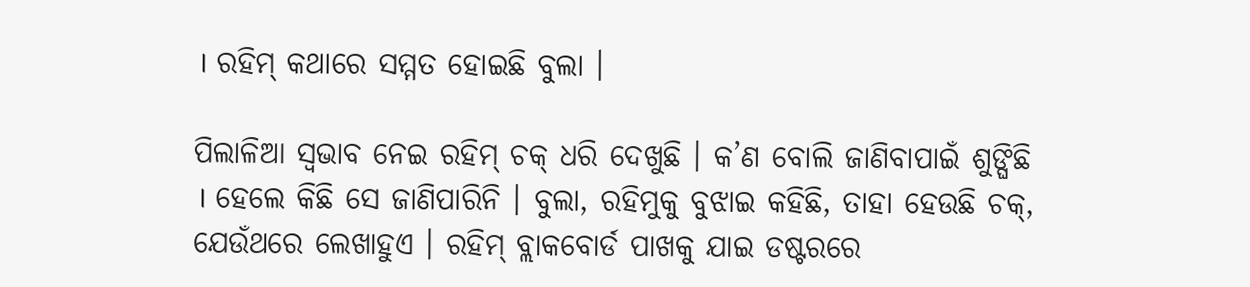। ରହିମ୍ କଥାରେ ସମ୍ମତ ହୋଇଛି ବୁଲା ।

ପିଲାଳିଆ ସ୍ଵଭାବ ନେଇ ରହିମ୍ ଚକ୍ ଧରି ଦେଖୁଛି । କ’ଣ ବୋଲି ଜାଣିବାପାଇଁ ଶୁଙ୍ଘିଛି । ହେଲେ କିଛି ସେ ଜାଣିପାରିନି । ବୁଲା, ରହିମୁକୁ ବୁଝାଇ କହିଛି, ତାହା ହେଉଛି ଚକ୍, ଯେଉଁଥରେ ଲେଖାହୁଏ । ରହିମ୍ ବ୍ଲାକବୋର୍ଡ ପାଖକୁ ଯାଇ ଡଷ୍ଟରରେ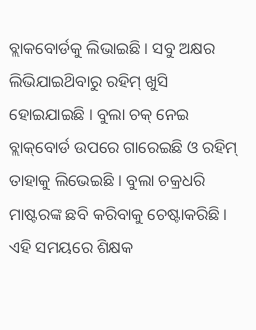ବ୍ଲାକବୋର୍ଡକୁ ଲିଭାଇଛି । ସବୁ ଅକ୍ଷର ଲିଭିଯାଇଥ‌ିବାରୁ ରହିମ୍ ଖୁସି ହୋଇଯାଇଛି । ବୁଲା ଚକ୍ ନେଇ ବ୍ଲାକ୍‌ବୋର୍ଡ ଉପରେ ଗାରେଇଛି ଓ ରହିମ୍ ତାହାକୁ ଲିଭେଇଛି । ବୁଲା ଚକ୍ରଧରି ମାଷ୍ଟରଙ୍କ ଛବି କରିବାକୁ ଚେଷ୍ଟାକରିଛି । ଏହି ସମୟରେ ଶିକ୍ଷକ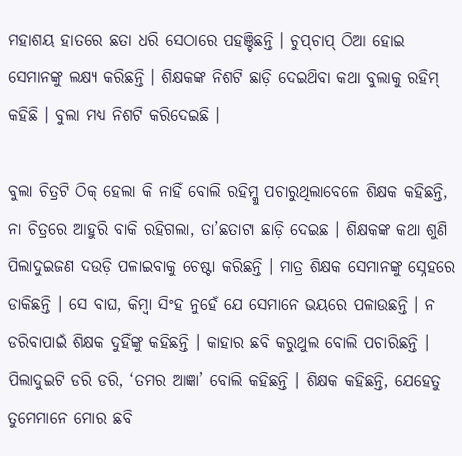ମହାଶୟ ହାତରେ ଛତା ଧରି ସେଠାରେ ପହଞ୍ଚିଛନ୍ତି । ଚୁପ୍‌ଚାପ୍ ଠିଆ ହୋଇ ସେମାନଙ୍କୁ ଲକ୍ଷ୍ୟ କରିଛନ୍ତି । ଶିକ୍ଷକଙ୍କ ନିଶଟି ଛାଡ଼ି ଦେଇଥ‌ିବା କଥା ବୁଲାକୁ ରହିମ୍ କହିଛି । ବୁଲା ମଧ୍ୟ ନିଶଟି କରିଦେଇଛି ।

ବୁଲା ଚିତ୍ରଟି ଠିକ୍ ହେଲା କି ନାହିଁ ବୋଲି ରହିମ୍କୁ ପଚାରୁଥିଲାବେଳେ ଶିକ୍ଷକ କହିଛନ୍ତି, ନା ଚିତ୍ରରେ ଆହୁରି ବାକି ରହିଗଲା, ତା’ଛତାଟା ଛାଡ଼ି ଦେଇଛ । ଶିକ୍ଷକଙ୍କ କଥା ଶୁଣି ପିଲାଦୁଇଜଣ ଦଉଡ଼ି ପଳାଇବାକୁ ଚେଷ୍ଟା କରିଛନ୍ତି । ମାତ୍ର ଶିକ୍ଷକ ସେମାନଙ୍କୁ ସ୍ନେହରେ ଡାକିଛନ୍ତି । ସେ ବାଘ, କିମ୍ବା ସିଂହ ନୁହେଁ ଯେ ସେମାନେ ଭୟରେ ପଳାଉଛନ୍ତି । ନ ଡରିବାପାଇଁ ଶିକ୍ଷକ ଦୁହିଁଙ୍କୁ କହିଛନ୍ତି । କାହାର ଛବି କରୁଥୁଲ ବୋଲି ପଚାରିଛନ୍ତି । ପିଲାଦୁଇଟି ଡରି ଡରି, ‘ତମର ଆଜ୍ଞା’ ବୋଲି କହିଛନ୍ତି । ଶିକ୍ଷକ କହିଛନ୍ତି, ଯେହେତୁ ତୁମେମାନେ ମୋର ଛବି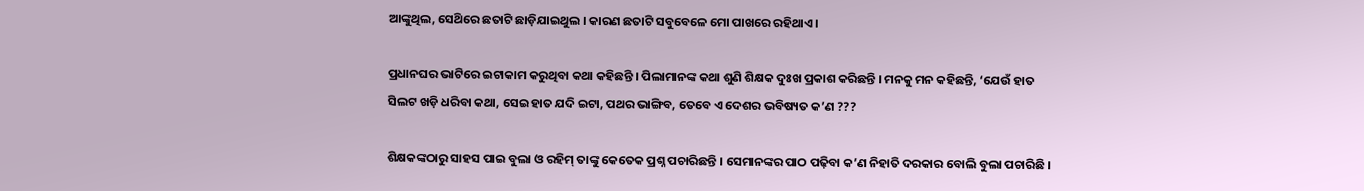ଆଙ୍କୁଥିଲ, ସେଥ‌ିରେ ଛତାଟି ଛାଡ଼ିଯାଇଥୁଲ । କାରଣ ଛତାଟି ସବୁବେଳେ ମୋ ପାଖରେ ରହିଥାଏ ।

ପ୍ରଧାନଘର ଭାଟିରେ ଇଟାକାମ କରୁଥିବା କଥା କହିଛନ୍ତି । ପିଲାମାନଙ୍କ କଥା ଶୁଣି ଶିକ୍ଷକ ଦୁଃଖ ପ୍ରକାଶ କରିଛନ୍ତି । ମନକୁ ମନ କହିଛନ୍ତି, ‘ଯେଉଁ ହାତ ସିଲଟ ଖଡ଼ି ଧରିବା କଥା, ସେଇ ହାତ ଯଦି ଇଟା, ପଥର ଭାଙ୍ଗିବ, ତେବେ ଏ ଦେଶର ଭବିଷ୍ୟତ କ’ଣ ???

ଶିକ୍ଷକଙ୍କଠାରୁ ସାହସ ପାଇ ବୁଲା ଓ ରହିମ୍ ତାଙ୍କୁ କେତେକ ପ୍ରଶ୍ନ ପଚାରିଛନ୍ତି । ସେମାନଙ୍କର ପାଠ ପଢ଼ିବା କ’ଣ ନିହାତି ଦରକାର ବୋଲି ବୁଲା ପଚାରିଛି ।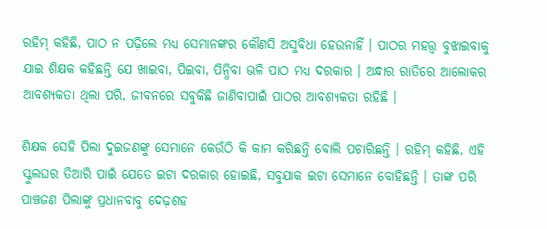ରହିମ୍ କହିଛି, ପାଠ ନ ପଢ଼ିଲେ ମଧ୍ୟ ସେମାନଙ୍କର କୌଣସି ଅସୁବିଧା ହେଉନାହିଁ । ପାଠର ମହତ୍ତ୍ଵ ବୁଝାଇବାକୁ ଯାଇ ଶିକ୍ଷକ କହିଛନ୍ତି ଯେ ଖାଇବା, ପିଇବା, ପିନ୍ଧିବା ଭଳି ପାଠ ମଧ୍ୟ ଦରକାର । ଅନ୍ଧାର ରାତିରେ ଆଲୋକର ଆବଶ୍ୟକତା ଥିଲା ପରି, ଜୀବନରେ ସବୁକିଛି ଜାଣିବାପାଇଁ ପାଠର ଆବଶ୍ୟକତା ରହିଛି ।

ଶିକ୍ଷକ ସେହି ପିଲା ଦୁଇଜଣଙ୍କୁ ସେମାନେ କେଉଁଠି କି କାମ କରିଛନ୍ତି ବୋଲି ପଚାରିଛନ୍ତି । ରହିମ୍ କହିଛି, ଏହି ସ୍କୁଲଘର ତିଆରି ପାଇଁ ଯେତେ ଇଟା ଦରକାର ହୋଇଛି, ସବୁଯାକ ଇଟା ସେମାନେ ବୋହିଛନ୍ତି । ତାଙ୍କ ପରି ପାଞ୍ଚଜଣ ପିଲାଙ୍କୁ ପ୍ରଧାନବାବୁ ଦେଢ଼ଶହ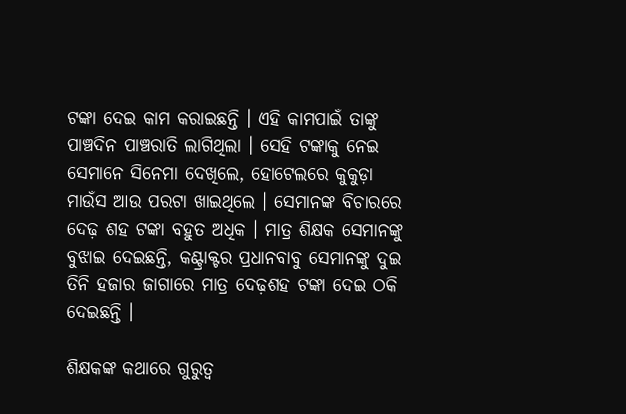ଟଙ୍କା ଦେଇ କାମ କରାଇଛନ୍ତି । ଏହି କାମପାଇଁ ତାଙ୍କୁ ପାଞ୍ଚଦିନ ପାଞ୍ଚରାତି ଲାଗିଥିଲା । ସେହି ଟଙ୍କାକୁ ନେଇ ସେମାନେ ସିନେମା ଦେଖିଲେ, ହୋଟେଲରେ କୁକୁଡ଼ା ମାଉଁସ ଆଉ ପରଟା ଖାଇଥିଲେ । ସେମାନଙ୍କ ବିଚାରରେ ଦେଢ଼ ଶହ ଟଙ୍କା ବହୁତ ଅଧିକ । ମାତ୍ର ଶିକ୍ଷକ ସେମାନଙ୍କୁ ବୁଝାଇ ଦେଇଛନ୍ତି, କଣ୍ଟ୍ରାକ୍ଟର ପ୍ରଧାନବାବୁ ସେମାନଙ୍କୁ ଦୁଇ ତିନି ହଜାର ଜାଗାରେ ମାତ୍ର ଦେଢ଼ଶହ ଟଙ୍କା ଦେଇ ଠକି ଦେଇଛନ୍ତି ।

ଶିକ୍ଷକଙ୍କ କଥାରେ ଗୁରୁତ୍ଵ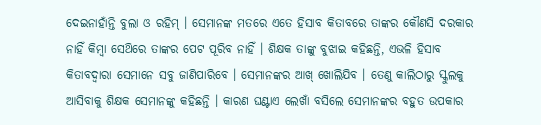ଦେଇନାହାଁନ୍ତି ବୁଲା ଓ ରହିମ୍ । ସେମାନଙ୍କ ମତରେ ଏତେ ହିସାବ କିତାବରେ ତାଙ୍କର କୌଣସି ଦରକାର ନାହିଁ କିମ୍ବା ସେଥ‌ିରେ ତାଙ୍କର ପେଟ ପୂରିବ ନାହିଁ । ଶିକ୍ଷକ ତାଙ୍କୁ ବୁଝାଇ କହିଛନ୍ତି, ଏଭଳି ହିସାବ କିତାବଦ୍ଵାରା ସେମାନେ ସବୁ ଜାଣିପାରିବେ । ସେମାନଙ୍କର ଆଖ୍ ଖୋଲିଯିବ । ତେଣୁ କାଲିଠାରୁ ସ୍କୁଲକୁ ଆସିବାକୁ ଶିକ୍ଷକ ସେମାନଙ୍କୁ କହିଛନ୍ତି । କାରଣ ଘଣ୍ଟାଏ ଲେଖାଁ ବସିଲେ ସେମାନଙ୍କର ବହୁତ ଉପକାର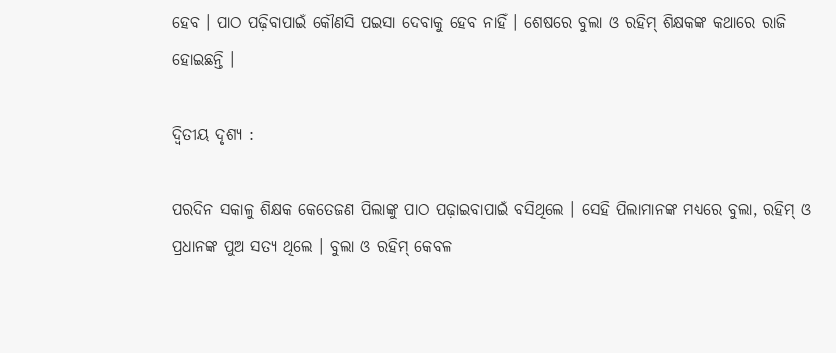ହେବ । ପାଠ ପଢ଼ିବାପାଇଁ କୌଣସି ପଇସା ଦେବାକୁ ହେବ ନାହିଁ । ଶେଷରେ ବୁଲା ଓ ରହିମ୍ ଶିକ୍ଷକଙ୍କ କଥାରେ ରାଜି ହୋଇଛନ୍ତି ।

ଦ୍ଵିତୀୟ ଦୃଶ୍ୟ :

ପରଦିନ ସକାଳୁ ଶିକ୍ଷକ କେତେଜଣ ପିଲାଙ୍କୁ ପାଠ ପଢ଼ାଇବାପାଇଁ ବସିଥିଲେ । ସେହି ପିଲାମାନଙ୍କ ମଧ୍ୟରେ ବୁଲା, ରହିମ୍ ଓ ପ୍ରଧାନଙ୍କ ପୁଅ ସତ୍ୟ ଥିଲେ । ବୁଲା ଓ ରହିମ୍ କେବଳ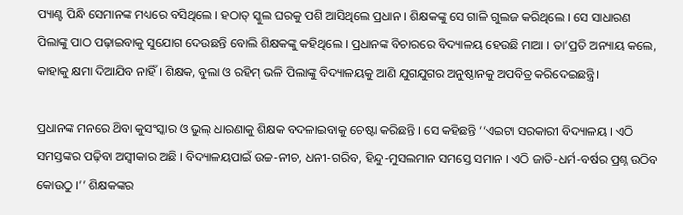ପ୍ୟାଣ୍ଟ ପିନ୍ଧି ସେମାନଙ୍କ ମଧ୍ୟରେ ବସିଥିଲେ । ହଠାତ୍ ସ୍କୁଲ ଘରକୁ ପଶି ଆସିଥିଲେ ପ୍ରଧାନ । ଶିକ୍ଷକଙ୍କୁ ସେ ଗାଳି ଗୁଲଜ କରିଥିଲେ । ସେ ସାଧାରଣ ପିଲାଙ୍କୁ ପାଠ ପଢ଼ାଇବାକୁ ସୁଯୋଗ ଦେଉଛନ୍ତି ବୋଲି ଶିକ୍ଷକଙ୍କୁ କହିଥିଲେ । ପ୍ରଧାନଙ୍କ ବିଚାରରେ ବିଦ୍ୟାଳୟ ହେଉଛି ମାଆ । ତା’ପ୍ରତି ଅନ୍ୟାୟ କଲେ, କାହାକୁ କ୍ଷମା ଦିଆଯିବ ନାହିଁ । ଶିକ୍ଷକ, ବୁଲା ଓ ରହିମ୍ ଭଳି ପିଲାଙ୍କୁ ବିଦ୍ୟାଳୟକୁ ଆଣି ଯୁଗଯୁଗର ଅନୁଷ୍ଠାନକୁ ଅପବିତ୍ର କରିଦେଇଛନ୍ତ୍ରି।

ପ୍ରଧାନଙ୍କ ମନରେ ଥ‌ିବା କୁସଂସ୍କାର ଓ ଭୁଲ୍ ଧାରଣାକୁ ଶିକ୍ଷକ ବଦଳାଇବାକୁ ଚେଷ୍ଟା କରିଛନ୍ତି । ସେ କହିଛନ୍ତି ‘‘ଏଇଟା ସରକାରୀ ବିଦ୍ୟାଳୟ । ଏଠି ସମସ୍ତଙ୍କର ପଢ଼ିବା ଅସ୍ଵୀକାର ଅଛି । ବିଦ୍ୟାଳୟପାଇଁ ଉଚ୍ଚ-ନୀଚ, ଧନୀ-ଗରିବ, ହିନ୍ଦୁ-ମୁସଲମାନ ସମସ୍ତେ ସମାନ । ଏଠି ଜାତି-ଧର୍ମ-ବର୍ଷର ପ୍ରଶ୍ନ ଉଠିବ କୋଉଠୁ ।’’ ଶିକ୍ଷକଙ୍କର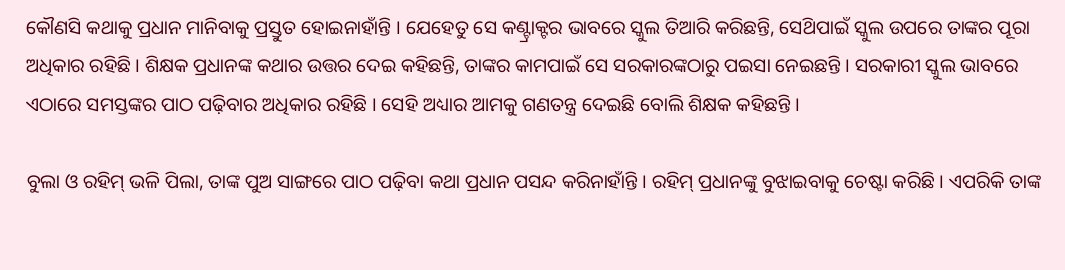କୌଣସି କଥାକୁ ପ୍ରଧାନ ମାନିବାକୁ ପ୍ରସ୍ତୁତ ହୋଇନାହାଁନ୍ତି । ଯେହେତୁ ସେ କଣ୍ଟ୍ରାକ୍ଟର ଭାବରେ ସ୍କୁଲ ତିଆରି କରିଛନ୍ତି, ସେଥ‌ିପାଇଁ ସ୍କୁଲ ଉପରେ ତାଙ୍କର ପୂରା ଅଧିକାର ରହିଛି । ଶିକ୍ଷକ ପ୍ରଧାନଙ୍କ କଥାର ଉତ୍ତର ଦେଇ କହିଛନ୍ତି, ତାଙ୍କର କାମପାଇଁ ସେ ସରକାରଙ୍କଠାରୁ ପଇସା ନେଇଛନ୍ତି । ସରକାରୀ ସ୍କୁଲ ଭାବରେ ଏଠାରେ ସମସ୍ତଙ୍କର ପାଠ ପଢ଼ିବାର ଅଧିକାର ରହିଛି । ସେହି ଅଧ୍ୟାର ଆମକୁ ଗଣତନ୍ତ୍ର ଦେଇଛି ବୋଲି ଶିକ୍ଷକ କହିଛନ୍ତି ।

ବୁଲା ଓ ରହିମ୍ ଭଳି ପିଲା, ତାଙ୍କ ପୁଅ ସାଙ୍ଗରେ ପାଠ ପଢ଼ିବା କଥା ପ୍ରଧାନ ପସନ୍ଦ କରିନାହାଁନ୍ତି । ରହିମ୍ ପ୍ରଧାନଙ୍କୁ ବୁଝାଇବାକୁ ଚେଷ୍ଟା କରିଛି । ଏପରିକି ତାଙ୍କ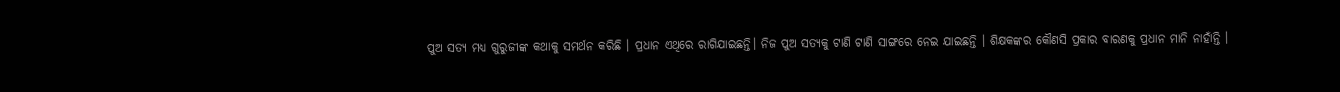ପୁଅ ସତ୍ୟ ମଧ୍ୟ ଗୁରୁଜୀଙ୍କ କଥାକୁ ସମର୍ଥନ କରିଛି । ପ୍ରଧାନ ଏଥିରେ ରାଗିଯାଇଛନ୍ତି। ନିଜ ପୁଅ ସତ୍ୟକୁ ଟାଣି ଟାଣି ସାଙ୍ଗରେ ନେଇ ଯାଇଛନ୍ତି । ଶିକ୍ଷକଙ୍କର କୌଣସି ପ୍ରକାର ବାରଣକୁ ପ୍ରଧାନ ମାନି ନାହାଁନ୍ତି ।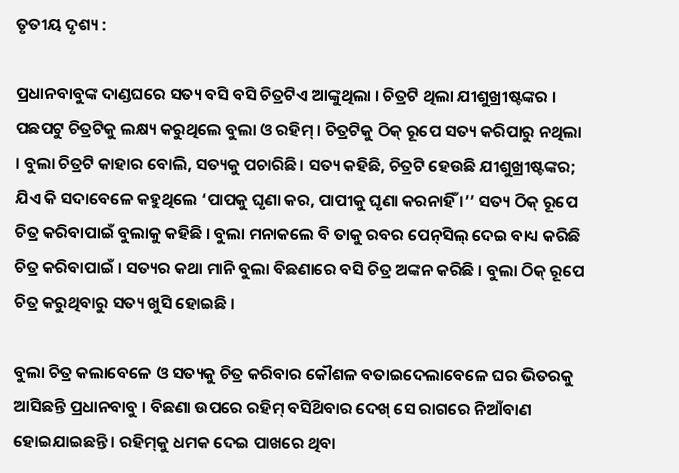ତୃତୀୟ ଦୃଶ୍ୟ :

ପ୍ରଧାନବାବୁଙ୍କ ଦାଣ୍ଡଘରେ ସତ୍ୟ ବସି ବସି ଚିତ୍ରଟିଏ ଆଙ୍କୁଥିଲା । ଚିତ୍ରଟି ଥିଲା ଯୀଶୁଖ୍ରୀଷ୍ଟଙ୍କର । ପଛପଟୁ ଚିତ୍ରଟିକୁ ଲକ୍ଷ୍ୟ କରୁଥିଲେ ବୁଲା ଓ ରହିମ୍ । ଚିତ୍ରଟିକୁ ଠିକ୍ ରୂପେ ସତ୍ୟ କରିପାରୁ ନଥିଲା । ବୁଲା ଚିତ୍ରଟି କାହାର ବୋଲି, ସତ୍ୟକୁ ପଚାରିଛି। ସତ୍ୟ କହିଛି, ଚିତ୍ରଟି ହେଉଛି ଯୀଶୁଖ୍ରୀଷ୍ଟଙ୍କର; ଯିଏ କି ସଦାବେଳେ କହୁଥିଲେ ‘ପାପକୁ ଘୃଣା କର, ପାପୀକୁ ଘୃଣା କରନାହିଁ ।’’ ସତ୍ୟ ଠିକ୍ ରୂପେ ଚିତ୍ର କରିବାପାଇଁ ବୁଲାକୁ କହିଛି । ବୁଲା ମନାକଲେ ବି ତାକୁ ରବର ପେନ୍‌ସିଲ୍ ଦେଇ ବାଧ୍ୟ କରିଛି ଚିତ୍ର କରିବାପାଇଁ । ସତ୍ୟର କଥା ମାନି ବୁଲା ବିଛଣାରେ ବସି ଚିତ୍ର ଅଙ୍କନ କରିଛି । ବୁଲା ଠିକ୍ ରୂପେ ଚିତ୍ର କରୁଥିବାରୁ ସତ୍ୟ ଖୁସି ହୋଇଛି ।

ବୁଲା ଚିତ୍ର କଲାବେଳେ ଓ ସତ୍ୟକୁ ଚିତ୍ର କରିବାର କୌଶଳ ବତାଇଦେଲାବେଳେ ଘର ଭିତରକୁ ଆସିଛନ୍ତି ପ୍ରଧାନବାବୁ । ବିଛଣା ଉପରେ ରହିମ୍ ବସିଥ‌ିବାର ଦେଖ୍ ସେ ରାଗରେ ନିଆଁବାଣ ହୋଇଯାଇଛନ୍ତି । ରହିମ୍‌କୁ ଧମକ ଦେଇ ପାଖରେ ଥିବା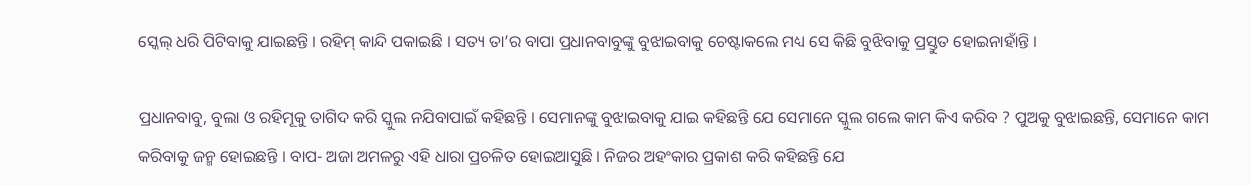ସ୍କେଲ୍ ଧରି ପିଟିବାକୁ ଯାଇଛନ୍ତି । ରହିମ୍ କାନ୍ଦି ପକାଇଛି । ସତ୍ୟ ତା’ର ବାପା ପ୍ରଧାନବାବୁଙ୍କୁ ବୁଝାଇବାକୁ ଚେଷ୍ଟାକଲେ ମଧ୍ୟ ସେ କିଛି ବୁଝିବାକୁ ପ୍ରସ୍ତୁତ ହୋଇନାହାଁନ୍ତି ।

ପ୍ରଧାନବାବୁ, ବୁଲା ଓ ରହିମୂକୁ ତାଗିଦ କରି ସ୍କୁଲ ନଯିବାପାଇଁ କହିଛନ୍ତି । ସେମାନଙ୍କୁ ବୁଝାଇବାକୁ ଯାଇ କହିଛନ୍ତି ଯେ ସେମାନେ ସ୍କୁଲ ଗଲେ କାମ କିଏ କରିବ ? ପୁଅକୁ ବୁଝାଇଛନ୍ତି, ସେମାନେ କାମ କରିବାକୁ ଜନ୍ମ ହୋଇଛନ୍ତି । ବାପ- ଅଜା ଅମଳରୁ ଏହି ଧାରା ପ୍ରଚଳିତ ହୋଇଆସୁଛି । ନିଜର ଅହଂକାର ପ୍ରକାଶ କରି କହିଛନ୍ତି ଯେ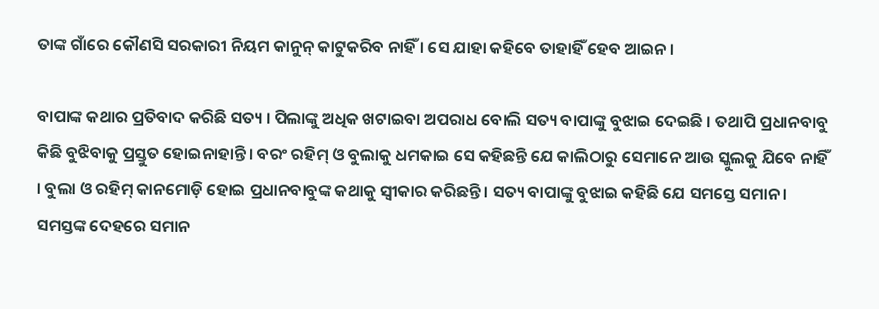ତାଙ୍କ ଗାଁରେ କୌଣସି ସରକାରୀ ନିୟମ କାନୁନ୍ କାଟୁକରିବ ନାହିଁ । ସେ ଯାହା କହିବେ ତାହାହିଁ ହେବ ଆଇନ ।

ବାପାଙ୍କ କଥାର ପ୍ରତିବାଦ କରିଛି ସତ୍ୟ । ପିଲାଙ୍କୁ ଅଧିକ ଖଟାଇବା ଅପରାଧ ବୋଲି ସତ୍ୟ ବାପାଙ୍କୁ ବୁଝାଇ ଦେଇଛି । ତଥାପି ପ୍ରଧାନବାବୁ କିଛି ବୁଝିବାକୁ ପ୍ରସ୍ତୁତ ହୋଇନାହାନ୍ତି । ବରଂ ରହିମ୍ ଓ ବୁଲାକୁ ଧମକାଇ ସେ କହିଛନ୍ତି ଯେ କାଲିଠାରୁ ସେମାନେ ଆଉ ସ୍କୁଲକୁ ଯିବେ ନାହିଁ । ବୁଲା ଓ ରହିମ୍ କାନମୋଡ଼ି ହୋଇ ପ୍ରଧାନବାବୁଙ୍କ କଥାକୁ ସ୍ଵୀକାର କରିଛନ୍ତି । ସତ୍ୟ ବାପାଙ୍କୁ ବୁଝାଇ କହିଛି ଯେ ସମସ୍ତେ ସମାନ । ସମସ୍ତଙ୍କ ଦେହରେ ସମାନ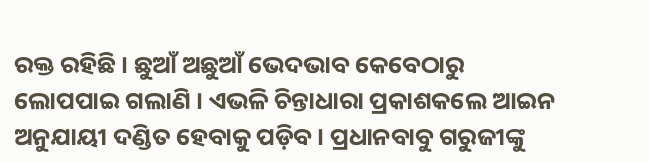ରକ୍ତ ରହିଛି । ଛୁଆଁ ଅଛୁଆଁ ଭେଦଭାବ କେବେଠାରୁ ଲୋପପାଇ ଗଲାଣି । ଏଭଳି ଚିନ୍ତାଧାରା ପ୍ରକାଶକଲେ ଆଇନ ଅନୁଯାୟୀ ଦଣ୍ଡିତ ହେବାକୁ ପଡ଼ିବ । ପ୍ରଧାନବାବୁ ଗରୁଜୀଙ୍କୁ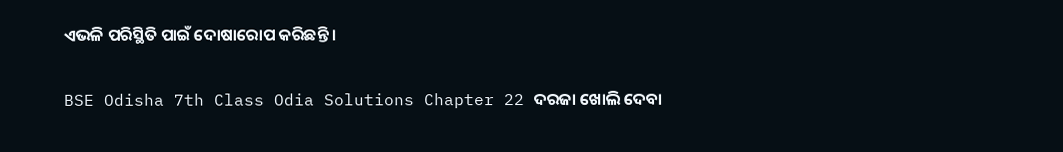ଏଭଳି ପରିସ୍ଥିତି ପାଇଁ ଦୋଷାରୋପ କରିଛନ୍ତି ।

BSE Odisha 7th Class Odia Solutions Chapter 22 ଦରଜା ଖୋଲି ଦେବା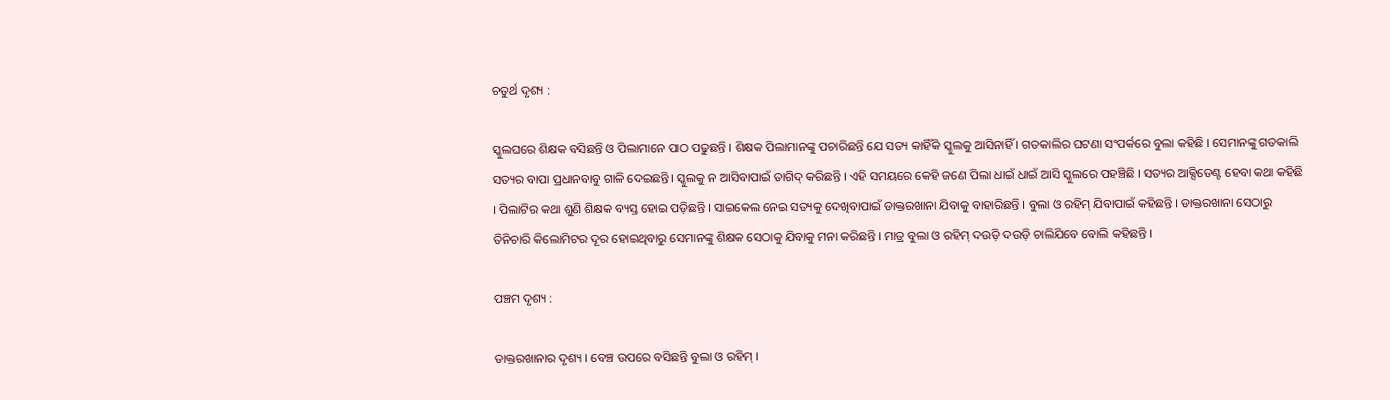ଚତୁର୍ଥ ଦୃଶ୍ୟ :

ସ୍କୁଲଘରେ ଶିକ୍ଷକ ବସିଛନ୍ତି ଓ ପିଲାମାନେ ପାଠ ପଢୁଛନ୍ତି । ଶିକ୍ଷକ ପିଲାମାନଙ୍କୁ ପଚାରିଛନ୍ତି ଯେ ସତ୍ୟ କାହିଁକି ସ୍କୁଲକୁ ଆସିନାହିଁ । ଗତକାଲିର ଘଟଣା ସଂପର୍କରେ ବୁଲା କହିଛି । ସେମାନଙ୍କୁ ଗତକାଲି ସତ୍ୟର ବାପା ପ୍ରଧାନବାବୁ ଗାଳି ଦେଇଛନ୍ତି। ସ୍କୁଲକୁ ନ ଆସିବାପାଇଁ ତାଗିଦ୍ କରିଛନ୍ତି । ଏହି ସମୟରେ କେହି ଜଣେ ପିଲା ଧାଇଁ ଧାଇଁ ଆସି ସ୍କୁଲରେ ପହଞ୍ଚିଛି । ସତ୍ୟର ଆକ୍ସିଡେଣ୍ଟ ହେବା କଥା କହିଛି । ପିଲାଟିର କଥା ଶୁଣି ଶିକ୍ଷକ ବ୍ୟସ୍ତ ହୋଇ ପଡ଼ିଛନ୍ତି । ସାଇକେଲ ନେଇ ସତ୍ୟକୁ ଦେଖିବାପାଇଁ ଡାକ୍ତରଖାନା ଯିବାକୁ ବାହାରିଛନ୍ତି । ବୁଲା ଓ ରହିମ୍ ଯିବାପାଇଁ କହିଛନ୍ତି । ଡାକ୍ତରଖାନା ସେଠାରୁ ତିନିଚାରି କିଲୋମିଟର ଦୂର ହୋଇଥିବାରୁ ସେମାନଙ୍କୁ ଶିକ୍ଷକ ସେଠାକୁ ଯିବାକୁ ମନା କରିଛନ୍ତି । ମାତ୍ର ବୁଲା ଓ ରହିମ୍ ଦଉଡ଼ି ଦଉଡ଼ି ଚାଲିଯିବେ ବୋଲି କହିଛନ୍ତି ।

ପଞ୍ଚମ ଦୃଶ୍ୟ :

ଡାକ୍ତରଖାନାର ଦୃଶ୍ୟ । ବେଞ୍ଚ ଉପରେ ବସିଛନ୍ତି ବୁଲା ଓ ରହିମ୍ ।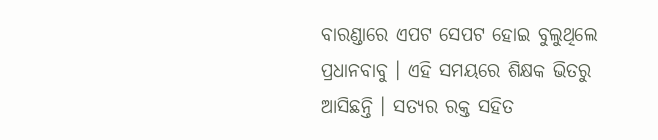ବାରଣ୍ଡାରେ ଏପଟ ସେପଟ ହୋଇ ବୁଲୁଥିଲେ ପ୍ରଧାନବାବୁ । ଏହି ସମୟରେ ଶିକ୍ଷକ ଭିତରୁ ଆସିଛନ୍ତି । ସତ୍ୟର ରକ୍ତ ସହିତ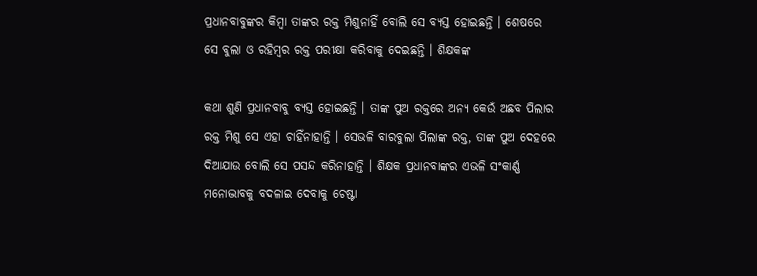ପ୍ରଧାନବାବୁଙ୍କର କିମ୍ବା ତାଙ୍କର ରକ୍ତ ମିଶୁନାହିଁ ବୋଲି ସେ ବ୍ୟସ୍ତ ହୋଇଛନ୍ତି । ଶେଷରେ ସେ ବୁଲା ଓ ରହିମ୍ବର ରକ୍ତ ପରୀକ୍ଷା କରିବାକୁ ଦେଇଛନ୍ତି । ଶିକ୍ଷକଙ୍କ

କଥା ଶୁଣି ପ୍ରଧାନବାବୁ ବ୍ୟସ୍ତ ହୋଇଛନ୍ତି । ତାଙ୍କ ପୁଅ ରକ୍ତରେ ଅନ୍ୟ କେଉଁ ଅଛବ ପିଲାର ରକ୍ତ ମିଶୁ ସେ ଏହା ଚାହିଁନାହାନ୍ତି । ସେଭଳି ବାରବୁଲା ପିଲାଙ୍କ ରକ୍ତ, ତାଙ୍କ ପୁଅ ଦେହରେ ଦିଆଯାଉ ବୋଲି ସେ ପସନ୍ଦ କରିନାହାନ୍ତି । ଶିକ୍ଷକ ପ୍ରଧାନବାଙ୍କର ଏଭଳି ସଂକାର୍ଣ୍ଣ ମନୋଦ୍ଭାବକୁ ବଦଳାଇ ଦେବାକୁ ଚେଷ୍ଟା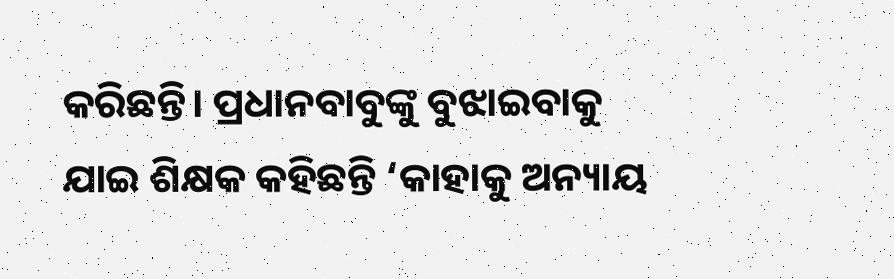କରିଛନ୍ତି। ପ୍ରଧାନବାବୁଙ୍କୁ ବୁଝାଇବାକୁ ଯାଇ ଶିକ୍ଷକ କହିଛନ୍ତି ‘କାହାକୁ ଅନ୍ୟାୟ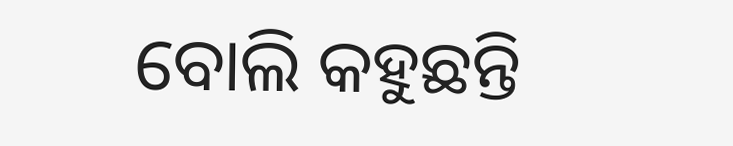ବୋଲି କହୁଛନ୍ତି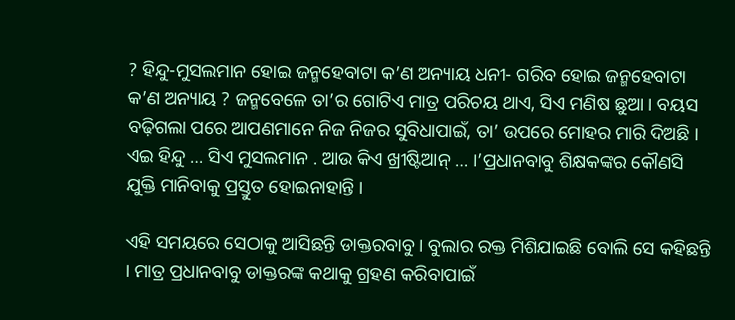? ହିନ୍ଦୁ-ମୁସଲମାନ ହୋଇ ଜନ୍ମହେବାଟା କ’ଣ ଅନ୍ୟାୟ ଧନୀ- ଗରିବ ହୋଇ ଜନ୍ମହେବାଟା କ’ଣ ଅନ୍ୟାୟ ? ଜନ୍ମବେଳେ ତା’ର ଗୋଟିଏ ମାତ୍ର ପରିଚୟ ଥାଏ, ସିଏ ମଣିଷ ଛୁଆ । ବୟସ ବଢ଼ିଗଲା ପରେ ଆପଣମାନେ ନିଜ ନିଜର ସୁବିଧାପାଇଁ, ତା’ ଉପରେ ମୋହର ମାରି ଦିଅଛି । ଏଇ ହିନ୍ଦୁ … ସିଏ ମୁସଲମାନ . ଆଉ କିଏ ଖ୍ରୀଷ୍ଟିଆନ୍ … ।’ପ୍ରଧାନବାବୁ ଶିକ୍ଷକଙ୍କର କୌଣସି ଯୁକ୍ତି ମାନିବାକୁ ପ୍ରସ୍ତୁତ ହୋଇନାହାନ୍ତି ।

ଏହି ସମୟରେ ସେଠାକୁ ଆସିଛନ୍ତି ଡାକ୍ତରବାବୁ । ବୁଲାର ରକ୍ତ ମିଶିଯାଇଛି ବୋଲି ସେ କହିଛନ୍ତି । ମାତ୍ର ପ୍ରଧାନବାବୁ ଡାକ୍ତରଙ୍କ କଥାକୁ ଗ୍ରହଣ କରିବାପାଇଁ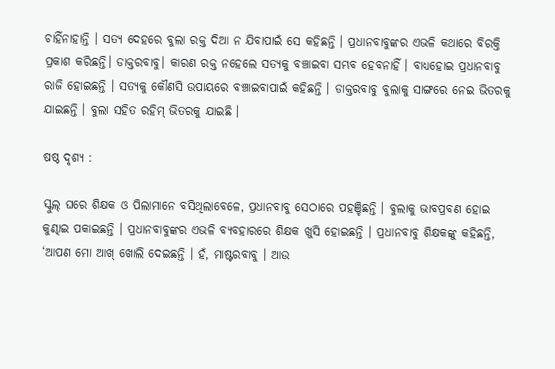ଚାହିଁନାହାନ୍ତି । ସତ୍ୟ ଦେହରେ ବୁଲା ରକ୍ତ ଦିଆ ନ ଯିବାପାଇଁ ସେ କହିଛନ୍ତି । ପ୍ରଧାନବାବୁଙ୍କର ଏଭଳି କଥାରେ ବିରକ୍ତି ପ୍ରକାଶ କରିଛନ୍ତି। ଡାକ୍ତରବାବୁ। କାରଣ ରକ୍ତ ନହେଲେ ସତ୍ୟକୁ ବଞ୍ଚାଇବା ସମ୍ଭବ ହେବନାହିଁ । ବାଧ୍ୟହୋଇ ପ୍ରଧାନବାବୁ ରାଜି ହୋଇଛନ୍ତି । ସତ୍ୟକୁ କୌଣସି ଉପାୟରେ ବଞ୍ଚାଇବାପାଇଁ କହିଛନ୍ତି । ଡାକ୍ତରବାବୁ ବୁଲାକୁ ସାଙ୍ଗରେ ନେଇ ଭିତରକୁ ଯାଇଛନ୍ତି । ବୁଲା ସହିତ ରହିମ୍ ଭିତରକୁ ଯାଇଛି ।

ଷଷ୍ଠ ଦୃଶ୍ୟ :

ସ୍କୁଲ୍ ଘରେ ଶିକ୍ଷକ ଓ ପିଲାମାନେ ବସିଥିଲାବେଳେ, ପ୍ରଧାନବାବୁ ସେଠାରେ ପହଞ୍ଚିଛନ୍ତି । ବୁଲାକୁ ଭାବପ୍ରବଣ ହୋଇ କୁଣ୍ଢାଇ ପକାଇଛନ୍ତି । ପ୍ରଧାନବାବୁଙ୍କର ଏଭଳି ବ୍ୟବହାରରେ ଶିକ୍ଷକ ଖୁସି ହୋଇଛନ୍ତି । ପ୍ରଧାନବାବୁ ଶିକ୍ଷକଙ୍କୁ କହିଛନ୍ତି, ‘ଆପଣ ମୋ ଆଖ୍ ଖୋଲି ଦେଇଛନ୍ତି । ହଁ, ମାଷ୍ଟରବାବୁ । ଆଉ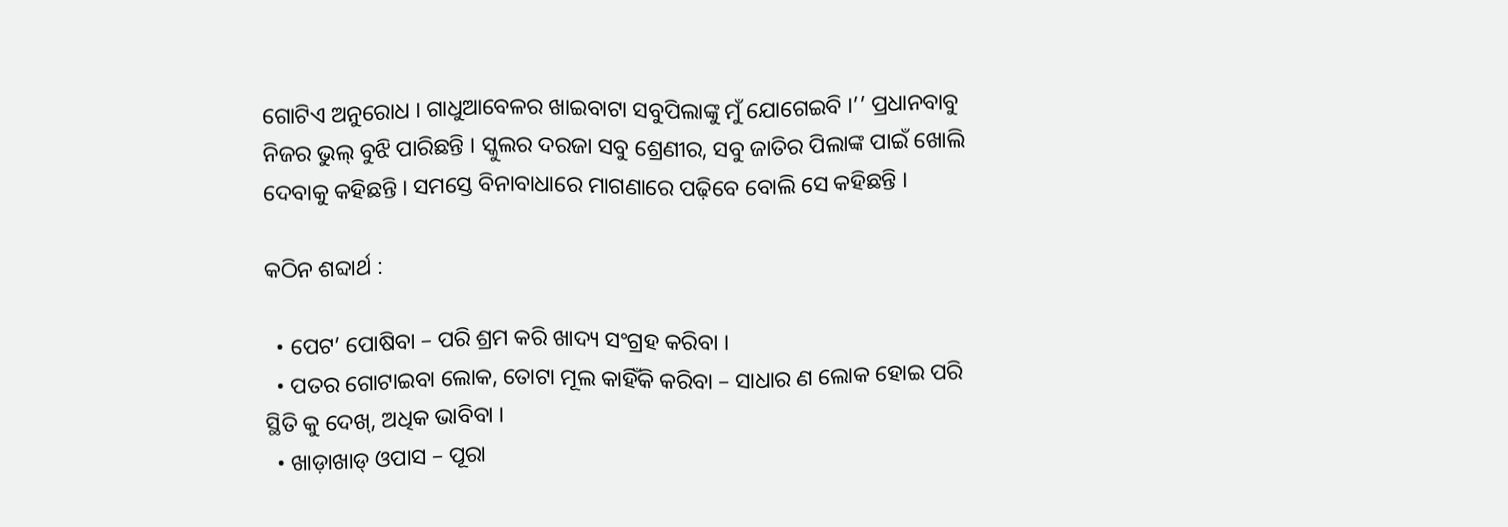ଗୋଟିଏ ଅନୁରୋଧ । ଗାଧୁଆବେଳର ଖାଇବାଟା ସବୁପିଲାଙ୍କୁ ମୁଁ ଯୋଗେଇବି ।’’ ପ୍ରଧାନବାବୁ ନିଜର ଭୁଲ୍ ବୁଝି ପାରିଛନ୍ତି । ସ୍କୁଲର ଦରଜା ସବୁ ଶ୍ରେଣୀର, ସବୁ ଜାତିର ପିଲାଙ୍କ ପାଇଁ ଖୋଲି ଦେବାକୁ କହିଛନ୍ତି । ସମସ୍ତେ ବିନାବାଧାରେ ମାଗଣାରେ ପଢ଼ିବେ ବୋଲି ସେ କହିଛନ୍ତି ।

କଠିନ ଶବ୍ଦାର୍ଥ :

  • ପେଟ’ ପୋଷିବା – ପରି ଶ୍ରମ କରି ଖାଦ୍ୟ ସଂଗ୍ରହ କରିବା ।
  • ପତର ଗୋଟାଇବା ଲୋକ, ତୋଟା ମୂଲ କାହିଁକି କରିବା – ସାଧାର ଣ ଲୋକ ହୋଇ ପରି ସ୍ଥିତି କୁ ଦେଖ୍, ଅଧିକ ଭାବିବା ।
  • ଖାଡ଼ାଖାଡ୍ ଓପାସ – ପୂରା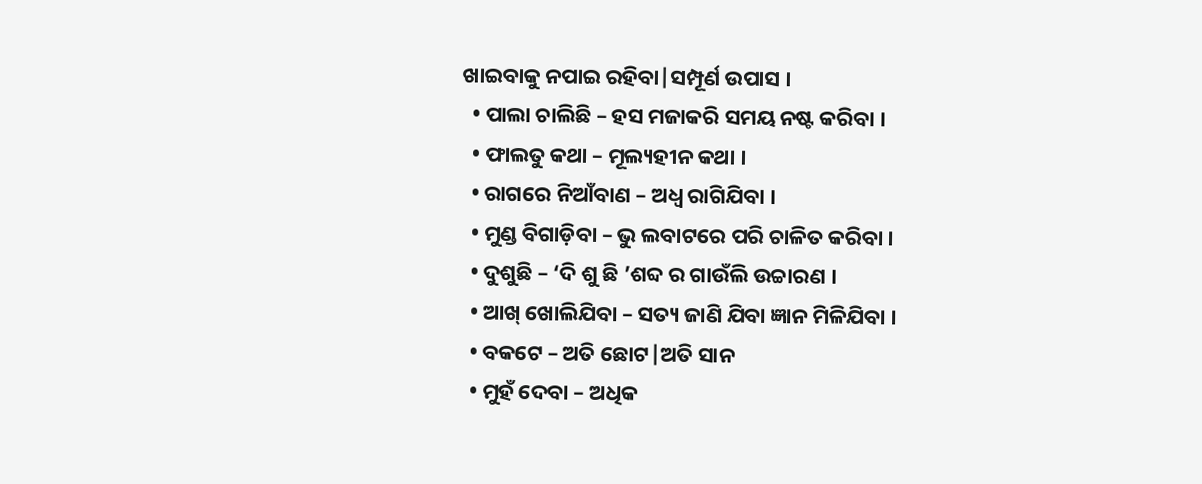ଖାଇବାକୁ ନପାଇ ରହିବା|ସମ୍ପୂର୍ଣ ଉପାସ ।
  • ପାଲା ଚାଲିଛି – ହସ ମଜାକରି ସମୟ ନଷ୍ଟ କରିବା ।
  • ଫାଲତୁ କଥା – ମୂଲ୍ୟହୀନ କଥା ।
  • ରାଗରେ ନିଆଁବାଣ – ଅଧ୍ଵ ରାଗିଯିବା ।
  • ମୁଣ୍ଡ ବିଗାଡ଼ିବା – ଭୁ ଲବାଟରେ ପରି ଚାଳିତ କରିବା ।
  • ଦୁଶୁଛି – ‘ଦି ଶୁ ଛି ’ଶବ୍ଦ ର ଗାଉଁଲି ଉଚ୍ଚାରଣ ।
  • ଆଖ୍ ଖୋଲିଯିବା – ସତ୍ୟ ଜାଣି ଯିବା ଜ୍ଞାନ ମିଳିଯିବା ।
  • ବକଟେ – ଅତି ଛୋଟ|ଅତି ସାନ
  • ମୁହଁ ଦେବା – ଅଧିକ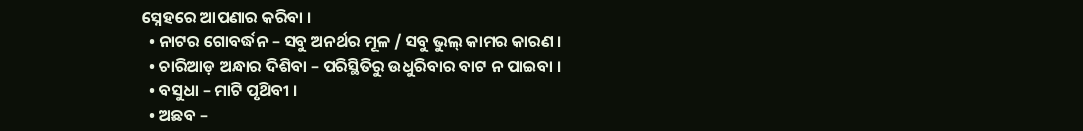ସ୍ନେହରେ ଆପଣାର କରିବା ।
  • ନାଟର ଗୋବର୍ଦ୍ଧନ – ସବୁ ଅନର୍ଥର ମୂଳ / ସବୁ ଭୁଲ୍ କାମର କାରଣ ।
  • ଚାରିଆଡ଼ ଅନ୍ଧାର ଦିଶିବା – ପରିସ୍ଥିତିରୁ ଉଧୁରିବାର ବାଟ ନ ପାଇବା ।
  • ବସୁଧା – ମାଟି ପୃଥ‌ିବୀ ।
  • ଅଛବ –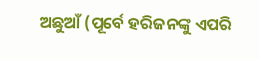ଅଛୁଆଁ (ପୂର୍ବେ ହରିଜନଙ୍କୁ ଏପରି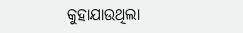କୁହାଯାଉଥିଲା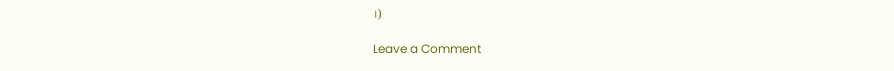।)

Leave a Comment